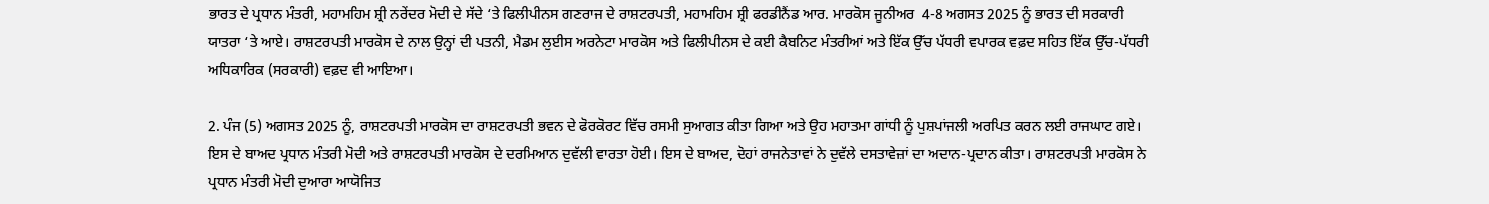ਭਾਰਤ ਦੇ ਪ੍ਰਧਾਨ ਮੰਤਰੀ, ਮਹਾਮਹਿਮ ਸ਼੍ਰੀ ਨਰੇਂਦਰ ਮੋਦੀ ਦੇ ਸੱਦੇ ‘ਤੇ ਫਿਲੀਪੀਨਸ ਗਣਰਾਜ ਦੇ ਰਾਸ਼ਟਰਪਤੀ, ਮਹਾਮਹਿਮ ਸ਼੍ਰੀ ਫਰਡੀਨੈਂਡ ਆਰ. ਮਾਰਕੋਸ ਜੂਨੀਅਰ  4-8 ਅਗਸਤ 2025 ਨੂੰ ਭਾਰਤ ਦੀ ਸਰਕਾਰੀ ਯਾਤਰਾ ‘ਤੇ ਆਏ। ਰਾਸ਼ਟਰਪਤੀ ਮਾਰਕੋਸ ਦੇ ਨਾਲ ਉਨ੍ਹਾਂ ਦੀ ਪਤਨੀ, ਮੈਡਮ ਲੁਈਸ ਅਰਨੇਟਾ ਮਾਰਕੋਸ ਅਤੇ ਫਿਲੀਪੀਨਸ ਦੇ ਕਈ ਕੈਬਨਿਟ ਮੰਤਰੀਆਂ ਅਤੇ ਇੱਕ ਉੱਚ ਪੱਧਰੀ ਵਪਾਰਕ ਵਫ਼ਦ ਸਹਿਤ ਇੱਕ ਉੱਚ-ਪੱਧਰੀ ਅਧਿਕਾਰਿਕ (ਸਰਕਾਰੀ) ਵਫ਼ਦ ਵੀ ਆਇਆ।

2. ਪੰਜ (5) ਅਗਸਤ 2025 ਨੂੰ, ਰਾਸ਼ਟਰਪਤੀ ਮਾਰਕੋਸ ਦਾ ਰਾਸ਼ਟਰਪਤੀ ਭਵਨ ਦੇ ਫੋਰਕੋਰਟ ਵਿੱਚ ਰਸਮੀ ਸੁਆਗਤ ਕੀਤਾ ਗਿਆ ਅਤੇ ਉਹ ਮਹਾਤਮਾ ਗਾਂਧੀ ਨੂੰ ਪੁਸ਼ਪਾਂਜਲੀ ਅਰਪਿਤ ਕਰਨ ਲਈ ਰਾਜਘਾਟ ਗਏ। ਇਸ ਦੇ ਬਾਅਦ ਪ੍ਰਧਾਨ ਮੰਤਰੀ ਮੋਦੀ ਅਤੇ ਰਾਸ਼ਟਰਪਤੀ ਮਾਰਕੋਸ ਦੇ ਦਰਮਿਆਨ ਦੁਵੱਲੀ ਵਾਰਤਾ ਹੋਈ। ਇਸ ਦੇ ਬਾਅਦ, ਦੋਹਾਂ ਰਾਜਨੇਤਾਵਾਂ ਨੇ ਦੁਵੱਲੇ ਦਸਤਾਵੇਜ਼ਾਂ ਦਾ ਅਦਾਨ-ਪ੍ਰਦਾਨ ਕੀਤਾ। ਰਾਸ਼ਟਰਪਤੀ ਮਾਰਕੋਸ ਨੇ ਪ੍ਰਧਾਨ ਮੰਤਰੀ ਮੋਦੀ ਦੁਆਰਾ ਆਯੋਜਿਤ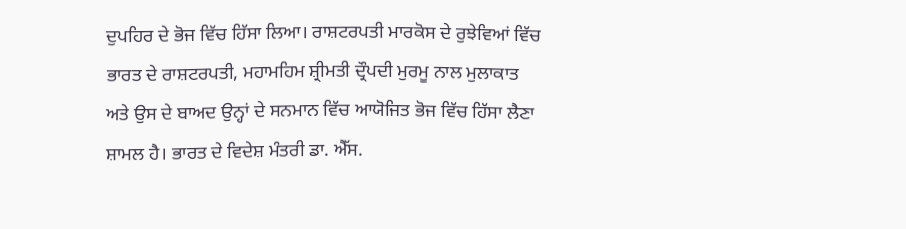ਦੁਪਹਿਰ ਦੇ ਭੋਜ ਵਿੱਚ ਹਿੱਸਾ ਲਿਆ। ਰਾਸ਼ਟਰਪਤੀ ਮਾਰਕੋਸ ਦੇ ਰੁਝੇਵਿਆਂ ਵਿੱਚ ਭਾਰਤ ਦੇ ਰਾਸ਼ਟਰਪਤੀ, ਮਹਾਮਹਿਮ ਸ਼੍ਰੀਮਤੀ ਦ੍ਰੌਪਦੀ ਮੁਰਮੂ ਨਾਲ ਮੁਲਾਕਾਤ ਅਤੇ ਉਸ ਦੇ ਬਾਅਦ ਉਨ੍ਹਾਂ ਦੇ ਸਨਮਾਨ ਵਿੱਚ ਆਯੋਜਿਤ ਭੋਜ ਵਿੱਚ ਹਿੱਸਾ ਲੈਣਾ ਸ਼ਾਮਲ ਹੈ। ਭਾਰਤ ਦੇ ਵਿਦੇਸ਼ ਮੰਤਰੀ ਡਾ. ਐੱਸ.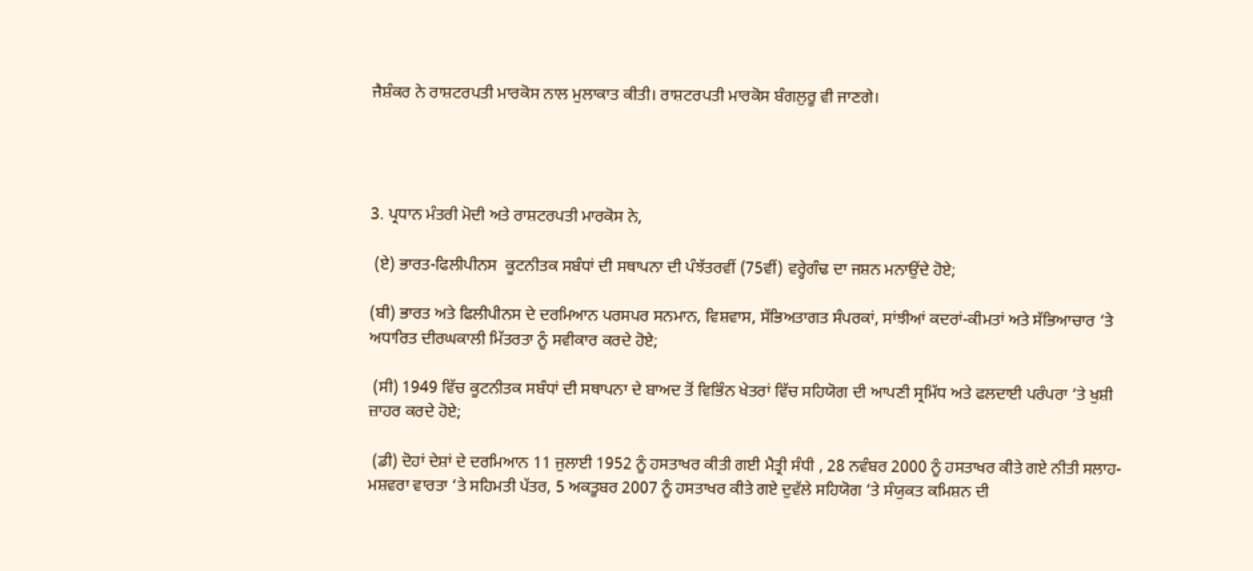ਜੈਸ਼ੰਕਰ ਨੇ ਰਾਸ਼ਟਰਪਤੀ ਮਾਰਕੋਸ ਨਾਲ ਮੁਲਾਕਾਤ ਕੀਤੀ। ਰਾਸ਼ਟਰਪਤੀ ਮਾਰਕੋਸ ਬੰਗਲੁਰੂ ਵੀ ਜਾਣਗੇ।




3. ਪ੍ਰਧਾਨ ਮੰਤਰੀ ਮੋਦੀ ਅਤੇ ਰਾਸ਼ਟਰਪਤੀ ਮਾਰਕੋਸ ਨੇ,

 (ਏ) ਭਾਰਤ-ਫਿਲੀਪੀਨਸ  ਕੂਟਨੀਤਕ ਸਬੰਧਾਂ ਦੀ ਸਥਾਪਨਾ ਦੀ ਪੰਝੱਤਰਵੀਂ (75ਵੀਂ) ਵਰ੍ਹੇਗੰਢ ਦਾ ਜਸ਼ਨ ਮਨਾਉਂਦੇ ਹੋਏ;

(ਬੀ) ਭਾਰਤ ਅਤੇ ਫਿਲੀਪੀਨਸ ਦੇ ਦਰਮਿਆਨ ਪਰਸਪਰ ਸਨਮਾਨ, ਵਿਸ਼ਵਾਸ, ਸੱਭਿਅਤਾਗਤ ਸੰਪਰਕਾਂ, ਸਾਂਝੀਆਂ ਕਦਰਾਂ-ਕੀਮਤਾਂ ਅਤੇ ਸੱਭਿਆਚਾਰ ‘ਤੇ ਅਧਾਰਿਤ ਦੀਰਘਕਾਲੀ ਮਿੱਤਰਤਾ ਨੂੰ ਸਵੀਕਾਰ ਕਰਦੇ ਹੋਏ;

 (ਸੀ) 1949 ਵਿੱਚ ਕੂਟਨੀਤਕ ਸਬੰਧਾਂ ਦੀ ਸਥਾਪਨਾ ਦੇ ਬਾਅਦ ਤੋਂ ਵਿਭਿੰਨ ਖੇਤਰਾਂ ਵਿੱਚ ਸਹਿਯੋਗ ਦੀ ਆਪਣੀ ਸ੍ਰਮਿੱਧ ਅਤੇ ਫਲਦਾਈ ਪਰੰਪਰਾ ‘ਤੇ ਖੁਸ਼ੀ ਜ਼ਾਹਰ ਕਰਦੇ ਹੋਏ;

 (ਡੀ) ਦੋਹਾਂ ਦੇਸ਼ਾਂ ਦੇ ਦਰਮਿਆਨ 11 ਜੁਲਾਈ 1952 ਨੂੰ ਹਸਤਾਖਰ ਕੀਤੀ ਗਈ ਮੈਤ੍ਰੀ ਸੰਧੀ , 28 ਨਵੰਬਰ 2000 ਨੂੰ ਹਸਤਾਖਰ ਕੀਤੇ ਗਏ ਨੀਤੀ ਸਲਾਹ-ਮਸ਼ਵਰਾ ਵਾਰਤਾ ‘ਤੇ ਸਹਿਮਤੀ ਪੱਤਰ, 5 ਅਕਤੂਬਰ 2007 ਨੂੰ ਹਸਤਾਖਰ ਕੀਤੇ ਗਏ ਦੁਵੱਲੇ ਸਹਿਯੋਗ ‘ਤੇ ਸੰਯੁਕਤ ਕਮਿਸ਼ਨ ਦੀ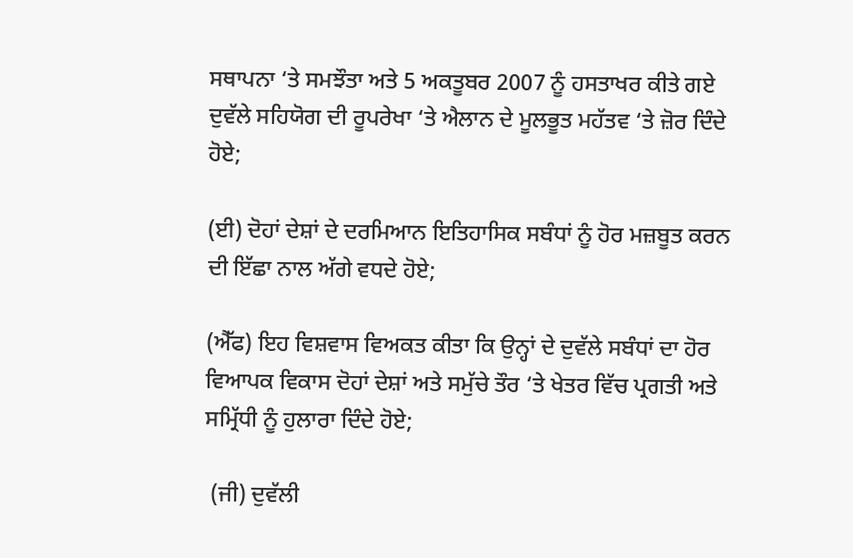ਸਥਾਪਨਾ ‘ਤੇ ਸਮਝੌਤਾ ਅਤੇ 5 ਅਕਤੂਬਰ 2007 ਨੂੰ ਹਸਤਾਖਰ ਕੀਤੇ ਗਏ ਦੁਵੱਲੇ ਸਹਿਯੋਗ ਦੀ ਰੂਪਰੇਖਾ ‘ਤੇ ਐਲਾਨ ਦੇ ਮੂਲਭੂਤ ਮਹੱਤਵ ‘ਤੇ ਜ਼ੋਰ ਦਿੰਦੇ ਹੋਏ;

(ਈ) ਦੋਹਾਂ ਦੇਸ਼ਾਂ ਦੇ ਦਰਮਿਆਨ ਇਤਿਹਾਸਿਕ ਸਬੰਧਾਂ ਨੂੰ ਹੋਰ ਮਜ਼ਬੂਤ ਕਰਨ ਦੀ ਇੱਛਾ ਨਾਲ ਅੱਗੇ ਵਧਦੇ ਹੋਏ;

(ਐੱਫ) ਇਹ ਵਿਸ਼ਵਾਸ ਵਿਅਕਤ ਕੀਤਾ ਕਿ ਉਨ੍ਹਾਂ ਦੇ ਦੁਵੱਲੇ ਸਬੰਧਾਂ ਦਾ ਹੋਰ ਵਿਆਪਕ ਵਿਕਾਸ ਦੋਹਾਂ ਦੇਸ਼ਾਂ ਅਤੇ ਸਮੁੱਚੇ ਤੌਰ ‘ਤੇ ਖੇਤਰ ਵਿੱਚ ਪ੍ਰਗਤੀ ਅਤੇ ਸਮ੍ਰਿੱਧੀ ਨੂੰ ਹੁਲਾਰਾ ਦਿੰਦੇ ਹੋਏ;

 (ਜੀ) ਦੁਵੱਲੀ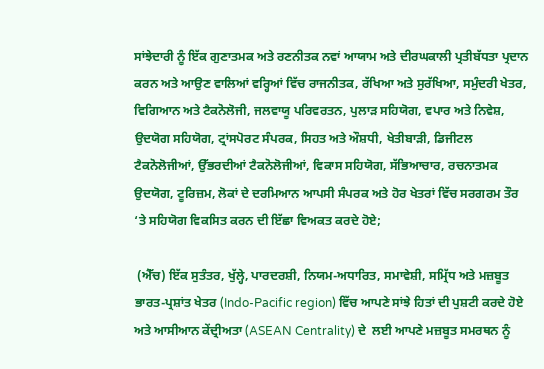ਸਾਂਝੇਦਾਰੀ ਨੂੰ ਇੱਕ ਗੁਣਾਤਮਕ ਅਤੇ ਰਣਨੀਤਕ ਨਵਾਂ ਆਯਾਮ ਅਤੇ ਦੀਰਘਕਾਲੀ ਪ੍ਰਤੀਬੱਧਤਾ ਪ੍ਰਦਾਨ ਕਰਨ ਅਤੇ ਆਉਣ ਵਾਲਿਆਂ ਵਰ੍ਹਿਆਂ ਵਿੱਚ ਰਾਜਨੀਤਕ, ਰੱਖਿਆ ਅਤੇ ਸੁਰੱਖਿਆ, ਸਮੁੰਦਰੀ ਖੇਤਰ, ਵਿਗਿਆਨ ਅਤੇ ਟੈਕਨੋਲੋਜੀ, ਜਲਵਾਯੂ ਪਰਿਵਰਤਨ, ਪੁਲਾੜ ਸਹਿਯੋਗ, ਵਪਾਰ ਅਤੇ ਨਿਵੇਸ਼, ਉਦਯੋਗ ਸਹਿਯੋਗ, ਟ੍ਰਾਂਸਪੋਰਟ ਸੰਪਰਕ, ਸਿਹਤ ਅਤੇ ਔਸ਼ਧੀ, ਖੇਤੀਬਾੜੀ, ਡਿਜੀਟਲ ਟੈਕਨੋਲੋਜੀਆਂ, ਉੱਭਰਦੀਆਂ ਟੈਕਨੋਲੋਜੀਆਂ, ਵਿਕਾਸ ਸਹਿਯੋਗ, ਸੱਭਿਆਚਾਰ, ਰਚਨਾਤਮਕ ਉਦਯੋਗ, ਟੂਰਿਜ਼ਮ, ਲੋਕਾਂ ਦੇ ਦਰਮਿਆਨ ਆਪਸੀ ਸੰਪਰਕ ਅਤੇ ਹੋਰ ਖੇਤਰਾਂ ਵਿੱਚ ਸਰਗਰਮ ਤੌਰ ‘ਤੇ ਸਹਿਯੋਗ ਵਿਕਸਿਤ ਕਰਨ ਦੀ ਇੱਛਾ ਵਿਅਕਤ ਕਰਦੇ ਹੋਏ;

 (ਐੱਚ) ਇੱਕ ਸੁਤੰਤਰ, ਖੁੱਲ੍ਹੇ, ਪਾਰਦਰਸ਼ੀ, ਨਿਯਮ-ਅਧਾਰਿਤ, ਸਮਾਵੇਸ਼ੀ, ਸਮ੍ਰਿੱਧ ਅਤੇ ਮਜ਼ਬੂਤ ਭਾਰਤ-ਪ੍ਰਸ਼ਾਂਤ ਖੇਤਰ (Indo-Pacific region) ਵਿੱਚ ਆਪਣੇ ਸਾਂਝੇ ਹਿਤਾਂ ਦੀ ਪੁਸ਼ਟੀ ਕਰਦੇ ਹੋਏ ਅਤੇ ਆਸੀਆਨ ਕੇਂਦ੍ਰੀਅਤਾ (ASEAN Centrality) ਦੇ  ਲਈ ਆਪਣੇ ਮਜ਼ਬੂਤ ਸਮਰਥਨ ਨੂੰ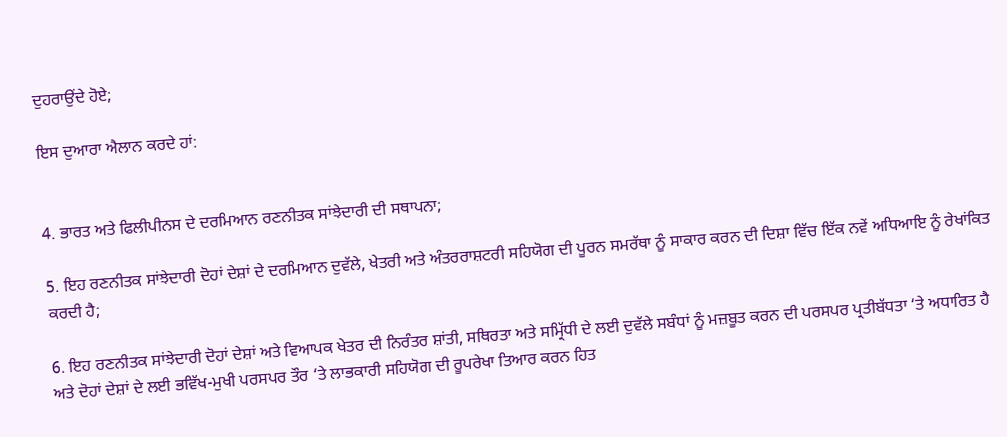ਦੁਹਰਾਉਂਦੇ ਹੋਏ;

ਇਸ ਦੁਆਰਾ ਐਲਾਨ ਕਰਦੇ ਹਾਂ:


4. ਭਾਰਤ ਅਤੇ ਫਿਲੀਪੀਨਸ ਦੇ ਦਰਮਿਆਨ ਰਣਨੀਤਕ ਸਾਂਝੇਦਾਰੀ ਦੀ ਸਥਾਪਨਾ;

5. ਇਹ ਰਣਨੀਤਕ ਸਾਂਝੇਦਾਰੀ ਦੋਹਾਂ ਦੇਸ਼ਾਂ ਦੇ ਦਰਮਿਆਨ ਦੁਵੱਲੇ, ਖੇਤਰੀ ਅਤੇ ਅੰਤਰਰਾਸ਼ਟਰੀ ਸਹਿਯੋਗ ਦੀ ਪੂਰਨ ਸਮਰੱਥਾ ਨੂੰ ਸਾਕਾਰ ਕਰਨ ਦੀ ਦਿਸ਼ਾ ਵਿੱਚ ਇੱਕ ਨਵੇਂ ਅਧਿਆਇ ਨੂੰ ਰੇਖਾਂਕਿਤ ਕਰਦੀ ਹੈ;

6. ਇਹ ਰਣਨੀਤਕ ਸਾਂਝੇਦਾਰੀ ਦੋਹਾਂ ਦੇਸ਼ਾਂ ਅਤੇ ਵਿਆਪਕ ਖੇਤਰ ਦੀ ਨਿਰੰਤਰ ਸ਼ਾਂਤੀ, ਸਥਿਰਤਾ ਅਤੇ ਸਮ੍ਰਿੱਧੀ ਦੇ ਲਈ ਦੁਵੱਲੇ ਸਬੰਧਾਂ ਨੂੰ ਮਜ਼ਬੂਤ ਕਰਨ ਦੀ ਪਰਸਪਰ ਪ੍ਰਤੀਬੱਧਤਾ ‘ਤੇ ਅਧਾਰਿਤ ਹੈ ਅਤੇ ਦੋਹਾਂ ਦੇਸ਼ਾਂ ਦੇ ਲਈ ਭਵਿੱਖ-ਮੁਖੀ ਪਰਸਪਰ ਤੌਰ ‘ਤੇ ਲਾਭਕਾਰੀ ਸਹਿਯੋਗ ਦੀ ਰੂਪਰੇਖਾ ਤਿਆਰ ਕਰਨ ਹਿਤ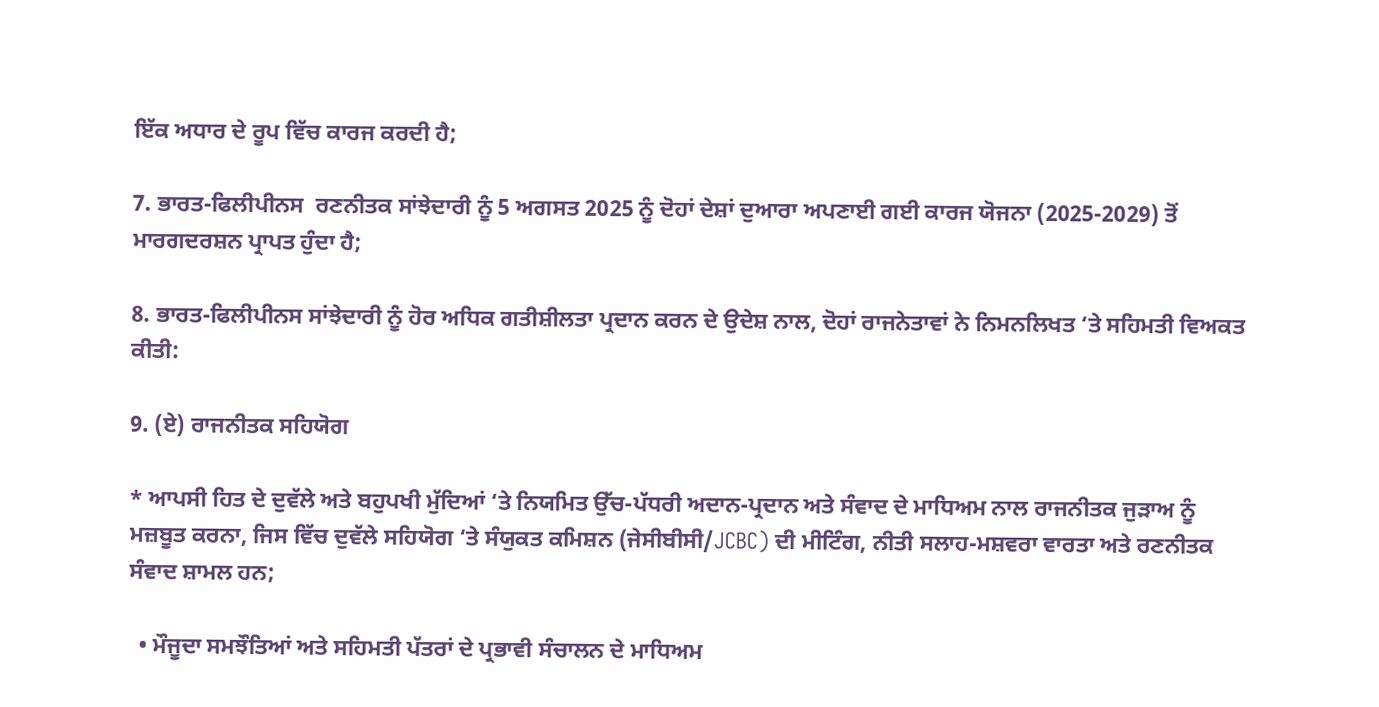ਇੱਕ ਅਧਾਰ ਦੇ ਰੂਪ ਵਿੱਚ ਕਾਰਜ ਕਰਦੀ ਹੈ;

7. ਭਾਰਤ-ਫਿਲੀਪੀਨਸ  ਰਣਨੀਤਕ ਸਾਂਝੇਦਾਰੀ ਨੂੰ 5 ਅਗਸਤ 2025 ਨੂੰ ਦੋਹਾਂ ਦੇਸ਼ਾਂ ਦੁਆਰਾ ਅਪਣਾਈ ਗਈ ਕਾਰਜ ਯੋਜਨਾ (2025-2029) ਤੋਂ ਮਾਰਗਦਰਸ਼ਨ ਪ੍ਰਾਪਤ ਹੁੰਦਾ ਹੈ;

8. ਭਾਰਤ-ਫਿਲੀਪੀਨਸ ਸਾਂਝੇਦਾਰੀ ਨੂੰ ਹੋਰ ਅਧਿਕ ਗਤੀਸ਼ੀਲਤਾ ਪ੍ਰਦਾਨ ਕਰਨ ਦੇ ਉਦੇਸ਼ ਨਾਲ, ਦੋਹਾਂ ਰਾਜਨੇਤਾਵਾਂ ਨੇ ਨਿਮਨਲਿਖਤ ‘ਤੇ ਸਹਿਮਤੀ ਵਿਅਕਤ ਕੀਤੀ:

9. (ਏ) ਰਾਜਨੀਤਕ ਸਹਿਯੋਗ

* ਆਪਸੀ ਹਿਤ ਦੇ ਦੁਵੱਲੇ ਅਤੇ ਬਹੁਪਖੀ ਮੁੱਦਿਆਂ ‘ਤੇ ਨਿਯਮਿਤ ਉੱਚ-ਪੱਧਰੀ ਅਦਾਨ-ਪ੍ਰਦਾਨ ਅਤੇ ਸੰਵਾਦ ਦੇ ਮਾਧਿਅਮ ਨਾਲ ਰਾਜਨੀਤਕ ਜੁੜਾਅ ਨੂੰ ਮਜ਼ਬੂਤ ਕਰਨਾ, ਜਿਸ ਵਿੱਚ ਦੁਵੱਲੇ ਸਹਿਯੋਗ ‘ਤੇ ਸੰਯੁਕਤ ਕਮਿਸ਼ਨ (ਜੇਸੀਬੀਸੀ/JCBC) ਦੀ ਮੀਟਿੰਗ, ਨੀਤੀ ਸਲਾਹ-ਮਸ਼ਵਰਾ ਵਾਰਤਾ ਅਤੇ ਰਣਨੀਤਕ ਸੰਵਾਦ ਸ਼ਾਮਲ ਹਨ;

  • ਮੌਜੂਦਾ ਸਮਝੌਤਿਆਂ ਅਤੇ ਸਹਿਮਤੀ ਪੱਤਰਾਂ ਦੇ ਪ੍ਰਭਾਵੀ ਸੰਚਾਲਨ ਦੇ ਮਾਧਿਅਮ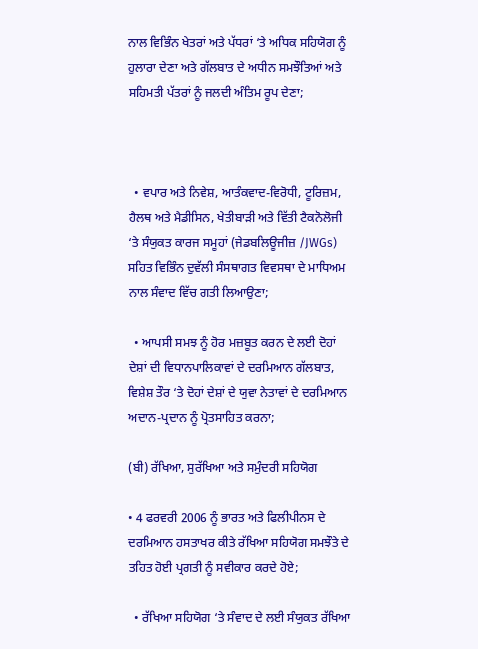ਨਾਲ ਵਿਭਿੰਨ ਖੇਤਰਾਂ ਅਤੇ ਪੱਧਰਾਂ ‘ਤੇ ਅਧਿਕ ਸਹਿਯੋਗ ਨੂੰ ਹੁਲਾਰਾ ਦੇਣਾ ਅਤੇ ਗੱਲਬਾਤ ਦੇ ਅਧੀਨ ਸਮਝੌਤਿਆਂ ਅਤੇ ਸਹਿਮਤੀ ਪੱਤਰਾਂ ਨੂੰ ਜਲਦੀ ਅੰਤਿਮ ਰੂਪ ਦੇਣਾ;



  • ਵਪਾਰ ਅਤੇ ਨਿਵੇਸ਼, ਆਤੰਕਵਾਦ-ਵਿਰੋਧੀ, ਟੂਰਿਜ਼ਮ, ਹੈਲਥ ਅਤੇ ਮੈਡੀਸਿਨ, ਖੇਤੀਬਾੜੀ ਅਤੇ ਵਿੱਤੀ ਟੈਕਨੋਲੋਜੀ ‘ਤੇ ਸੰਯੁਕਤ ਕਾਰਜ ਸਮੂਹਾਂ (ਜੇਡਬਲਿਊਜੀਜ਼ /JWGs) ਸਹਿਤ ਵਿਭਿੰਨ ਦੁਵੱਲੀ ਸੰਸਥਾਗਤ ਵਿਵਸਥਾ ਦੇ ਮਾਧਿਅਮ ਨਾਲ ਸੰਵਾਦ ਵਿੱਚ ਗਤੀ ਲਿਆਉਣਾ;

  • ਆਪਸੀ ਸਮਝ ਨੂੰ ਹੋਰ ਮਜ਼ਬੂਤ ਕਰਨ ਦੇ ਲਈ ਦੋਹਾਂ ਦੇਸ਼ਾਂ ਦੀ ਵਿਧਾਨਪਾਲਿਕਾਵਾਂ ਦੇ ਦਰਮਿਆਨ ਗੱਲਬਾਤ, ਵਿਸ਼ੇਸ਼ ਤੌਰ ‘ਤੇ ਦੋਹਾਂ ਦੇਸ਼ਾਂ ਦੇ ਯੁਵਾ ਨੇਤਾਵਾਂ ਦੇ ਦਰਮਿਆਨ ਅਦਾਨ-ਪ੍ਰਦਾਨ ਨੂੰ ਪ੍ਰੋਤਸਾਹਿਤ ਕਰਨਾ;

(ਬੀ) ਰੱਖਿਆ, ਸੁਰੱਖਿਆ ਅਤੇ ਸਮੁੰਦਰੀ ਸਹਿਯੋਗ

• 4 ਫਰਵਰੀ 2006 ਨੂੰ ਭਾਰਤ ਅਤੇ ਫਿਲੀਪੀਨਸ ਦੇ ਦਰਮਿਆਨ ਹਸਤਾਖਰ ਕੀਤੇ ਰੱਖਿਆ ਸਹਿਯੋਗ ਸਮਝੌਤੇ ਦੇ ਤਹਿਤ ਹੋਈ ਪ੍ਰਗਤੀ ਨੂੰ ਸਵੀਕਾਰ ਕਰਦੇ ਹੋਏ;

  • ਰੱਖਿਆ ਸਹਿਯੋਗ ‘ਤੇ ਸੰਵਾਦ ਦੇ ਲਈ ਸੰਯੁਕਤ ਰੱਖਿਆ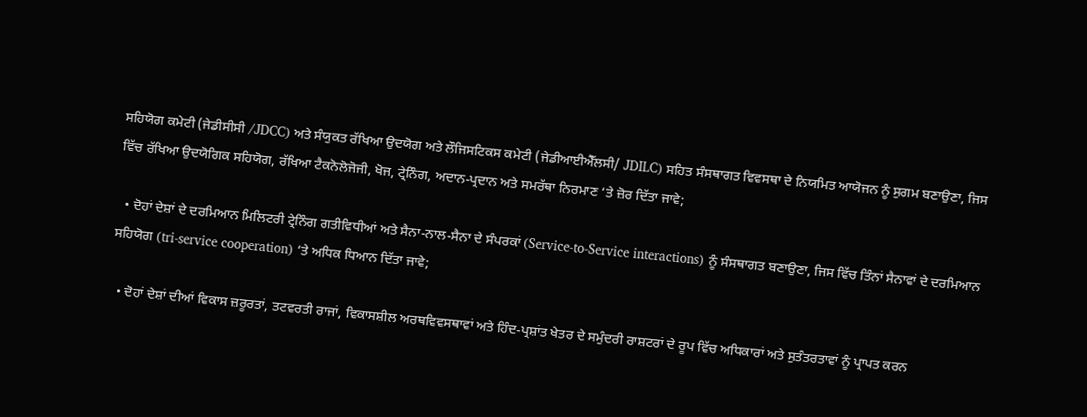ਸਹਿਯੋਗ ਕਮੇਟੀ (ਜੇਡੀਸੀਸੀ /JDCC) ਅਤੇ ਸੰਯੁਕਤ ਰੱਖਿਆ ਉਦਯੋਗ ਅਤੇ ਲੌਜਿਸਟਿਕਸ ਕਮੇਟੀ (ਜੇਡੀਆਈਐੱਲਸੀ/ JDILC) ਸਹਿਤ ਸੰਸਥਾਗਤ ਵਿਵਸਥਾ ਦੇ ਨਿਯਮਿਤ ਆਯੋਜਨ ਨੂੰ ਸੁਗਮ ਬਣਾਉਣਾ, ਜਿਸ ਵਿੱਚ ਰੱਖਿਆ ਉਦਯੋਗਿਕ ਸਹਿਯੋਗ, ਰੱਖਿਆ ਟੈਕਨੋਲੋਜੋਜੀ, ਖੋਜ, ਟ੍ਰੇਨਿੰਗ, ਅਦਾਨ-ਪ੍ਰਦਾਨ ਅਤੇ ਸਮਰੱਥਾ ਨਿਰਮਾਣ ‘ਤੇ ਜ਼ੋਰ ਦਿੱਤਾ ਜਾਵੇ;

  • ਦੋਹਾਂ ਦੇਸ਼ਾਂ ਦੇ ਦਰਮਿਆਨ ਮਿਲਿਟਰੀ ਟ੍ਰੇਨਿੰਗ ਗਤੀਵਿਧੀਆਂ ਅਤੇ ਸੈਨਾ-ਨਾਲ-ਸੈਨਾ ਦੇ ਸੰਪਰਕਾਂ (Service-to-Service interactions) ਨੂੰ ਸੰਸਥਾਗਤ ਬਣਾਉਣਾ, ਜਿਸ ਵਿੱਚ ਤਿੰਨਾਂ ਸੈਨਾਵਾਂ ਦੇ ਦਰਮਿਆਨ ਸਹਿਯੋਗ (tri-service cooperation) ‘ਤੇ ਅਧਿਕ ਧਿਆਨ ਦਿੱਤਾ ਜਾਵੇ;

  • ਦੋਹਾਂ ਦੇਸ਼ਾਂ ਦੀਆਂ ਵਿਕਾਸ ਜ਼ਰੂਰਤਾਂ, ਤਟਵਰਤੀ ਰਾਜਾਂ, ਵਿਕਾਸਸ਼ੀਲ ਅਰਥਵਿਵਸਥਾਵਾਂ ਅਤੇ ਹਿੰਦ-ਪ੍ਰਸ਼ਾਂਤ ਖੇਤਰ ਦੇ ਸਮੁੰਦਰੀ ਰਾਸ਼ਟਰਾਂ ਦੇ ਰੂਪ ਵਿੱਚ ਅਧਿਕਾਰਾਂ ਅਤੇ ਸੁਤੰਤਰਤਾਵਾਂ ਨੂੰ ਪ੍ਰਾਪਤ ਕਰਨ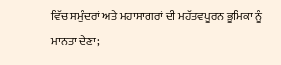ਵਿੱਚ ਸਮੁੰਦਰਾਂ ਅਤੇ ਮਹਾਸਾਗਰਾਂ ਦੀ ਮਹੱਤਵਪੂਰਨ ਭੂਮਿਕਾ ਨੂੰ ਮਾਨਤਾ ਦੇਣਾ;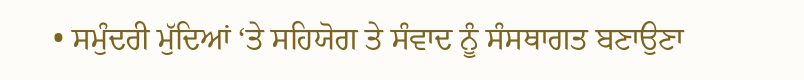• ਸਮੁੰਦਰੀ ਮੁੱਦਿਆਂ ‘ਤੇ ਸਹਿਯੋਗ ਤੇ ਸੰਵਾਦ ਨੂੰ ਸੰਸਥਾਗਤ ਬਣਾਉਣਾ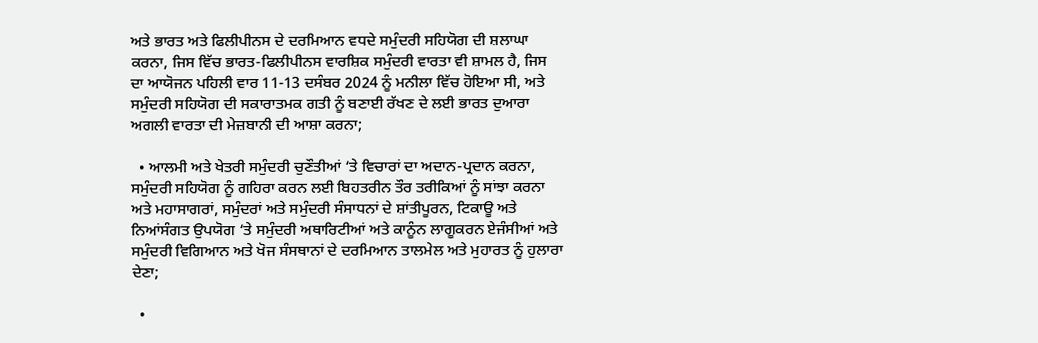ਅਤੇ ਭਾਰਤ ਅਤੇ ਫਿਲੀਪੀਨਸ ਦੇ ਦਰਮਿਆਨ ਵਧਦੇ ਸਮੁੰਦਰੀ ਸਹਿਯੋਗ ਦੀ ਸ਼ਲਾਘਾ ਕਰਨਾ, ਜਿਸ ਵਿੱਚ ਭਾਰਤ-ਫਿਲੀਪੀਨਸ ਵਾਰਸ਼ਿਕ ਸਮੁੰਦਰੀ ਵਾਰਤਾ ਵੀ ਸ਼ਾਮਲ ਹੈ, ਜਿਸ ਦਾ ਆਯੋਜਨ ਪਹਿਲੀ ਵਾਰ 11-13 ਦਸੰਬਰ 2024 ਨੂੰ ਮਨੀਲਾ ਵਿੱਚ ਹੋਇਆ ਸੀ, ਅਤੇ ਸਮੁੰਦਰੀ ਸਹਿਯੋਗ ਦੀ ਸਕਾਰਾਤਮਕ ਗਤੀ ਨੂੰ ਬਣਾਈ ਰੱਖਣ ਦੇ ਲਈ ਭਾਰਤ ਦੁਆਰਾ ਅਗਲੀ ਵਾਰਤਾ ਦੀ ਮੇਜ਼ਬਾਨੀ ਦੀ ਆਸ਼ਾ ਕਰਨਾ;

  • ਆਲਮੀ ਅਤੇ ਖੇਤਰੀ ਸਮੁੰਦਰੀ ਚੁਣੌਤੀਆਂ ‘ਤੇ ਵਿਚਾਰਾਂ ਦਾ ਅਦਾਨ-ਪ੍ਰਦਾਨ ਕਰਨਾ, ਸਮੁੰਦਰੀ ਸਹਿਯੋਗ ਨੂੰ ਗਹਿਰਾ ਕਰਨ ਲਈ ਬਿਹਤਰੀਨ ਤੌਰ ਤਰੀਕਿਆਂ ਨੂੰ ਸਾਂਝਾ ਕਰਨਾ ਅਤੇ ਮਹਾਸਾਗਰਾਂ, ਸਮੁੰਦਰਾਂ ਅਤੇ ਸਮੁੰਦਰੀ ਸੰਸਾਧਨਾਂ ਦੇ ਸ਼ਾਂਤੀਪੂਰਨ, ਟਿਕਾਊ ਅਤੇ ਨਿਆਂਸੰਗਤ ਉਪਯੋਗ ‘ਤੇ ਸਮੁੰਦਰੀ ਅਥਾਰਿਟੀਆਂ ਅਤੇ ਕਾਨੂੰਨ ਲਾਗੂਕਰਨ ਏਜੰਸੀਆਂ ਅਤੇ ਸਮੁੰਦਰੀ ਵਿਗਿਆਨ ਅਤੇ ਖੋਜ ਸੰਸਥਾਨਾਂ ਦੇ ਦਰਮਿਆਨ ਤਾਲਮੇਲ ਅਤੇ ਮੁਹਾਰਤ ਨੂੰ ਹੁਲਾਰਾ ਦੇਣਾ;

  •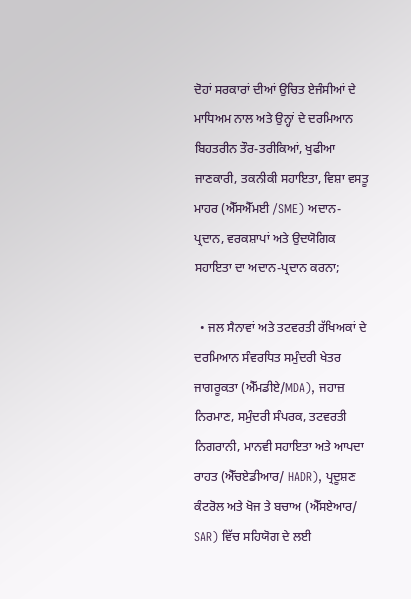ਦੋਹਾਂ ਸਰਕਾਰਾਂ ਦੀਆਂ ਉਚਿਤ ਏਜੰਸੀਆਂ ਦੇ ਮਾਧਿਅਮ ਨਾਲ ਅਤੇ ਉਨ੍ਹਾਂ ਦੇ ਦਰਮਿਆਨ ਬਿਹਤਰੀਨ ਤੌਰ-ਤਰੀਕਿਆਂ, ਖੁਫੀਆ ਜਾਣਕਾਰੀ, ਤਕਨੀਕੀ ਸਹਾਇਤਾ, ਵਿਸ਼ਾ ਵਸਤੂ ਮਾਹਰ (ਐੱਸਐੱਮਈ /SME) ਅਦਾਨ-ਪ੍ਰਦਾਨ, ਵਰਕਸ਼ਾਪਾਂ ਅਤੇ ਉਦਯੋਗਿਕ ਸਹਾਇਤਾ ਦਾ ਅਦਾਨ-ਪ੍ਰਦਾਨ ਕਰਨਾ;

  • ਜਲ ਸੈਨਾਵਾਂ ਅਤੇ ਤਟਵਰਤੀ ਰੱਖਿਅਕਾਂ ਦੇ ਦਰਮਿਆਨ ਸੰਵਰਧਿਤ ਸਮੁੰਦਰੀ ਖੇਤਰ ਜਾਗਰੂਕਤਾ (ਐੱਮਡੀਏ/MDA), ਜਹਾਜ਼ ਨਿਰਮਾਣ, ਸਮੁੰਦਰੀ ਸੰਪਰਕ, ਤਟਵਰਤੀ ਨਿਗਰਾਨੀ, ਮਾਨਵੀ ਸਹਾਇਤਾ ਅਤੇ ਆਪਦਾ ਰਾਹਤ (ਐੱਚਏਡੀਆਰ/ HADR), ਪ੍ਰਦੂਸ਼ਣ ਕੰਟਰੋਲ ਅਤੇ ਖੋਜ ਤੇ ਬਚਾਅ (ਐੱਸਏਆਰ/ SAR) ਵਿੱਚ ਸਹਿਯੋਗ ਦੇ ਲਈ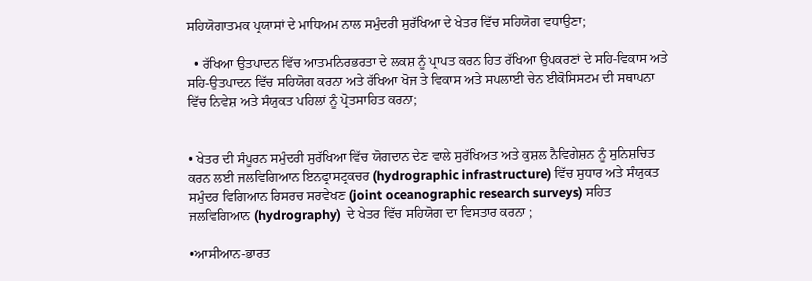ਸਹਿਯੋਗਾਤਮਕ ਪ੍ਰਯਾਸਾਂ ਦੇ ਮਾਧਿਅਮ ਨਾਲ ਸਮੁੰਦਰੀ ਸੁਰੱਖਿਆ ਦੇ ਖੇਤਰ ਵਿੱਚ ਸਹਿਯੋਗ ਵਧਾਉਣਾ;

  • ਰੱਖਿਆ ਉਤਪਾਦਨ ਵਿੱਚ ਆਤਮਨਿਰਭਰਤਾ ਦੇ ਲਕਸ਼ ਨੂੰ ਪ੍ਰਾਪਤ ਕਰਨ ਹਿਤ ਰੱਖਿਆ ਉਪਕਰਣਾਂ ਦੇ ਸਹਿ-ਵਿਕਾਸ ਅਤੇ ਸਹਿ-ਉਤਪਾਦਨ ਵਿੱਚ ਸਹਿਯੋਗ ਕਰਨਾ ਅਤੇ ਰੱਖਿਆ ਖੋਜ ਤੇ ਵਿਕਾਸ ਅਤੇ ਸਪਲਾਈ ਚੇਨ ਈਕੋਸਿਸਟਮ ਦੀ ਸਥਾਪਨਾ ਵਿੱਚ ਨਿਵੇਸ਼ ਅਤੇ ਸੰਯੁਕਤ ਪਹਿਲਾਂ ਨੂੰ ਪ੍ਰੋਤਸਾਹਿਤ ਕਰਨਾ;


• ਖੇਤਰ ਦੀ ਸੰਪੂਰਨ ਸਮੁੰਦਰੀ ਸੁਰੱਖਿਆ ਵਿੱਚ ਯੋਗਦਾਨ ਦੇਣ ਵਾਲੇ ਸੁਰੱਖਿਅਤ ਅਤੇ ਕੁਸ਼ਲ ਨੈਵਿਗੇਸ਼ਨ ਨੂੰ ਸੁਨਿਸ਼ਚਿਤ ਕਰਨ ਲਈ ਜਲਵਿਗਿਆਨ ਇਨਫ੍ਰਾਸਟ੍ਰਕਚਰ (hydrographic infrastructure) ਵਿੱਚ ਸੁਧਾਰ ਅਤੇ ਸੰਯੁਕਤ ਸਮੁੰਦਰ ਵਿਗਿਆਨ ਰਿਸਰਚ ਸਰਵੇਖਣ (joint oceanographic research surveys) ਸਹਿਤ ਜਲਵਿਗਿਆਨ (hydrography)  ਦੇ ਖੇਤਰ ਵਿੱਚ ਸਹਿਯੋਗ ਦਾ ਵਿਸਤਾਰ ਕਰਨਾ ;

•ਆਸੀਆਨ-ਭਾਰਤ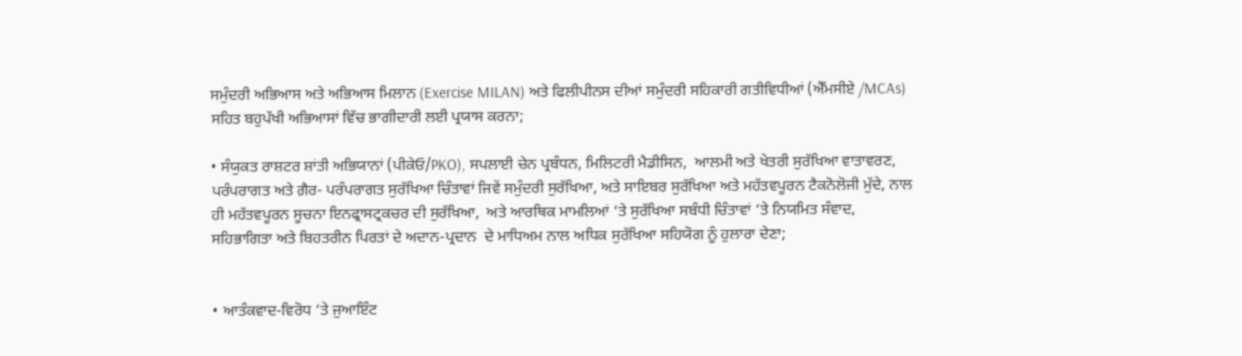ਸਮੁੰਦਰੀ ਅਭਿਆਸ ਅਤੇ ਅਭਿਆਸ ਮਿਲਾਨ (Exercise MILAN) ਅਤੇ ਫਿਲੀਪੀਨਸ ਦੀਆਂ ਸਮੁੰਦਰੀ ਸਹਿਕਾਰੀ ਗਤੀਵਿਧੀਆਂ (ਐੱਮਸੀਏ /MCAs) ਸਹਿਤ ਬਹੁਪੱਖੀ ਅਭਿਆਸਾਂ ਵਿੱਚ ਭਾਗੀਦਾਰੀ ਲਈ ਪ੍ਰਯਾਸ ਕਰਨਾ;

• ਸੰਯੁਕਤ ਰਾਸ਼ਟਰ ਸ਼ਾਂਤੀ ਅਭਿਯਾਨਾਂ (ਪੀਕੇਓ/PKO), ਸਪਲਾਈ ਚੇਨ ਪ੍ਰਬੰਧਨ, ਮਿਲਿਟਰੀ ਮੈਡੀਸਿਨ,  ਆਲਮੀ ਅਤੇ ਖੇਤਰੀ ਸੁਰੱਖਿਆ ਵਾਤਾਵਰਣ, ਪਰੰਪਰਾਗਤ ਅਤੇ ਗ਼ੈਰ- ਪਰੰਪਰਾਗਤ ਸੁਰੱਖਿਆ ਚਿੰਤਾਵਾਂ ਜਿਵੇਂ ਸਮੁੰਦਰੀ ਸੁਰੱਖਿਆ, ਅਤੇ ਸਾਇਬਰ ਸੁਰੱਖਿਆ ਅਤੇ ਮਹੱਤਵਪੂਰਨ ਟੈਕਨੋਲੋਜੀ ਮੁੱਦੇ, ਨਾਲ ਹੀ ਮਹੱਤਵਪੂਰਨ ਸੂਚਨਾ ਇਨਫ੍ਰਾਸਟ੍ਰਕਚਰ ਦੀ ਸੁਰੱਖਿਆ,  ਅਤੇ ਆਰਥਿਕ ਮਾਮਲਿਆਂ ‘ਤੇ ਸੁਰੱਖਿਆ ਸਬੰਧੀ ਚਿੰਤਾਵਾਂ ‘ਤੇ ਨਿਯਮਿਤ ਸੰਵਾਦ,  ਸਹਿਭਾਗਿਤਾ ਅਤੇ ਬਿਹਤਰੀਨ ਪਿਰਤਾਂ ਦੇ ਅਦਾਨ-ਪ੍ਰਦਾਨ  ਦੇ ਮਾਧਿਅਮ ਨਾਲ ਅਧਿਕ ਸੁਰੱਖਿਆ ਸਹਿਯੋਗ ਨੂੰ ਹੁਲਾਰਾ ਦੇਣਾ;


• ਆਤੰਕਵਾਦ-ਵਿਰੋਧ ‘ਤੇ ਜੁਆਇੰਟ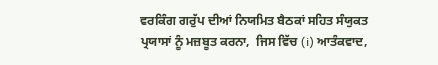ਵਰਕਿੰਗ ਗਰੁੱਪ ਦੀਆਂ ਨਿਯਮਿਤ ਬੈਠਕਾਂ ਸਹਿਤ ਸੰਯੁਕਤ ਪ੍ਰਯਾਸਾਂ ਨੂੰ ਮਜ਼ਬੂਤ ਕਰਨਾ,  ਜਿਸ ਵਿੱਚ (i) ਆਤੰਕਵਾਦ,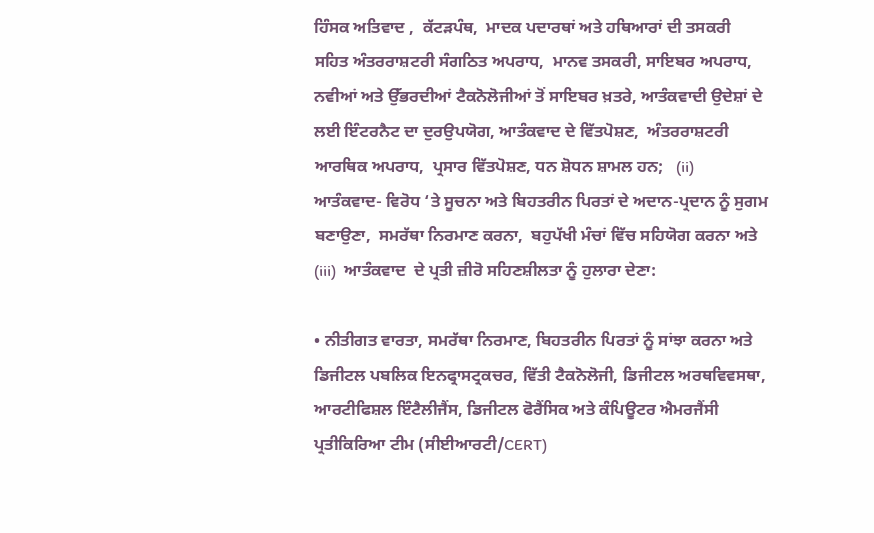ਹਿੰਸਕ ਅਤਿਵਾਦ ,  ਕੱਟੜਪੰਥ,  ਮਾਦਕ ਪਦਾਰਥਾਂ ਅਤੇ ਹਥਿਆਰਾਂ ਦੀ ਤਸਕਰੀ ਸਹਿਤ ਅੰਤਰਰਾਸ਼ਟਰੀ ਸੰਗਠਿਤ ਅਪਰਾਧ,  ਮਾਨਵ ਤਸਕਰੀ, ਸਾਇਬਰ ਅਪਰਾਧ,  ਨਵੀਆਂ ਅਤੇ ਉੱਭਰਦੀਆਂ ਟੈਕਨੋਲੋਜੀਆਂ ਤੋਂ ਸਾਇਬਰ ਖ਼ਤਰੇ, ਆਤੰਕਵਾਦੀ ਉਦੇਸ਼ਾਂ ਦੇ ਲਈ ਇੰਟਰਨੈਟ ਦਾ ਦੁਰਉਪਯੋਗ, ਆਤੰਕਵਾਦ ਦੇ ਵਿੱਤਪੋਸ਼ਣ,  ਅੰਤਰਰਾਸ਼ਟਰੀ ਆਰਥਿਕ ਅਪਰਾਧ,  ਪ੍ਰਸਾਰ ਵਿੱਤਪੋਸ਼ਣ, ਧਨ ਸ਼ੋਧਨ ਸ਼ਾਮਲ ਹਨ;   (ii)  ਆਤੰਕਵਾਦ- ਵਿਰੋਧ ‘ਤੇ ਸੂਚਨਾ ਅਤੇ ਬਿਹਤਰੀਨ ਪਿਰਤਾਂ ਦੇ ਅਦਾਨ-ਪ੍ਰਦਾਨ ਨੂੰ ਸੁਗਮ ਬਣਾਉਣਾ,  ਸਮਰੱਥਾ ਨਿਰਮਾਣ ਕਰਨਾ,  ਬਹੁਪੱਖੀ ਮੰਚਾਂ ਵਿੱਚ ਸਹਿਯੋਗ ਕਰਨਾ ਅਤੇ (iii)  ਆਤੰਕਵਾਦ  ਦੇ ਪ੍ਰਤੀ ਜ਼ੀਰੋ ਸਹਿਣਸ਼ੀਲਤਾ ਨੂੰ ਹੁਲਾਰਾ ਦੇਣਾ:

• ਨੀਤੀਗਤ ਵਾਰਤਾ, ਸਮਰੱਥਾ ਨਿਰਮਾਣ, ਬਿਹਤਰੀਨ ਪਿਰਤਾਂ ਨੂੰ ਸਾਂਝਾ ਕਰਨਾ ਅਤੇ ਡਿਜੀਟਲ ਪਬਲਿਕ ਇਨਫ੍ਰਾਸਟ੍ਰਕਚਰ, ਵਿੱਤੀ ਟੈਕਨੋਲੋਜੀ, ਡਿਜੀਟਲ ਅਰਥਵਿਵਸਥਾ,  ਆਰਟੀਫਿਸ਼ਲ ਇੰਟੈਲੀਜੈਂਸ, ਡਿਜੀਟਲ ਫੋਰੈਂਸਿਕ ਅਤੇ ਕੰਪਿਊਟਰ ਐਮਰਜੈਂਸੀ ਪ੍ਰਤੀਕਿਰਿਆ ਟੀਮ (ਸੀਈਆਰਟੀ/CERT)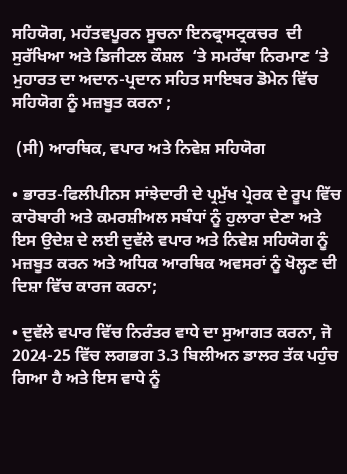ਸਹਿਯੋਗ, ਮਹੱਤਵਪੂਰਨ ਸੂਚਨਾ ਇਨਫ੍ਰਾਸਟ੍ਰਕਚਰ  ਦੀ ਸੁਰੱਖਿਆ ਅਤੇ ਡਿਜੀਟਲ ਕੌਸ਼ਲ  ‘ਤੇ ਸਮਰੱਥਾ ਨਿਰਮਾਣ ‘ਤੇ ਮੁਹਾਰਤ ਦਾ ਅਦਾਨ-ਪ੍ਰਦਾਨ ਸਹਿਤ ਸਾਇਬਰ ਡੋਮੇਨ ਵਿੱਚ ਸਹਿਯੋਗ ਨੂੰ ਮਜ਼ਬੂਤ ਕਰਨਾ ;

 (ਸੀ) ਆਰਥਿਕ, ਵਪਾਰ ਅਤੇ ਨਿਵੇਸ਼ ਸਹਿਯੋਗ

• ਭਾਰਤ-ਫਿਲੀਪੀਨਸ ਸਾਂਝੇਦਾਰੀ ਦੇ ਪ੍ਰਮੁੱਖ ਪ੍ਰੇਰਕ ਦੇ ਰੂਪ ਵਿੱਚ ਕਾਰੋਬਾਰੀ ਅਤੇ ਕਮਰਸ਼ੀਅਲ ਸਬੰਧਾਂ ਨੂੰ ਹੁਲਾਰਾ ਦੇਣਾ ਅਤੇ ਇਸ ਉਦੇਸ਼ ਦੇ ਲਈ ਦੁਵੱਲੇ ਵਪਾਰ ਅਤੇ ਨਿਵੇਸ਼ ਸਹਿਯੋਗ ਨੂੰ ਮਜ਼ਬੂਤ ਕਰਨ ਅਤੇ ਅਧਿਕ ਆਰਥਿਕ ਅਵਸਰਾਂ ਨੂੰ ਖੋਲ੍ਹਣ ਦੀ ਦਿਸ਼ਾ ਵਿੱਚ ਕਾਰਜ ਕਰਨਾ;

• ਦੁਵੱਲੇ ਵਪਾਰ ਵਿੱਚ ਨਿਰੰਤਰ ਵਾਧੇ ਦਾ ਸੁਆਗਤ ਕਰਨਾ, ਜੋ 2024-25 ਵਿੱਚ ਲਗਭਗ 3.3 ਬਿਲੀਅਨ ਡਾਲਰ ਤੱਕ ਪਹੁੰਚ ਗਿਆ ਹੈ ਅਤੇ ਇਸ ਵਾਧੇ ਨੂੰ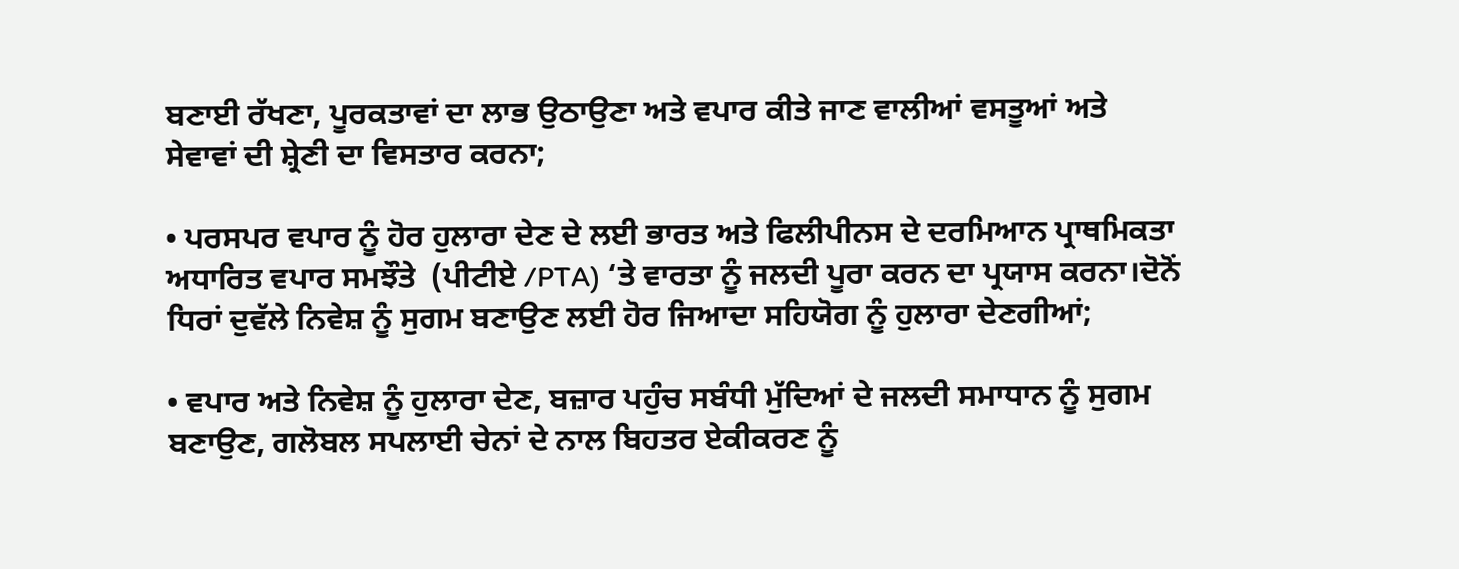ਬਣਾਈ ਰੱਖਣਾ, ਪੂਰਕਤਾਵਾਂ ਦਾ ਲਾਭ ਉਠਾਉਣਾ ਅਤੇ ਵਪਾਰ ਕੀਤੇ ਜਾਣ ਵਾਲੀਆਂ ਵਸਤੂਆਂ ਅਤੇ ਸੇਵਾਵਾਂ ਦੀ ਸ਼੍ਰੇਣੀ ਦਾ ਵਿਸਤਾਰ ਕਰਨਾ;

• ਪਰਸਪਰ ਵਪਾਰ ਨੂੰ ਹੋਰ ਹੁਲਾਰਾ ਦੇਣ ਦੇ ਲਈ ਭਾਰਤ ਅਤੇ ਫਿਲੀਪੀਨਸ ਦੇ ਦਰਮਿਆਨ ਪ੍ਰਾਥਮਿਕਤਾ ਅਧਾਰਿਤ ਵਪਾਰ ਸਮਝੌਤੇ  (ਪੀਟੀਏ /PTA) ‘ਤੇ ਵਾਰਤਾ ਨੂੰ ਜਲਦੀ ਪੂਰਾ ਕਰਨ ਦਾ ਪ੍ਰਯਾਸ ਕਰਨਾ।ਦੋਨੋਂ ਧਿਰਾਂ ਦੁਵੱਲੇ ਨਿਵੇਸ਼ ਨੂੰ ਸੁਗਮ ਬਣਾਉਣ ਲਈ ਹੋਰ ਜਿਆਦਾ ਸਹਿਯੋਗ ਨੂੰ ਹੁਲਾਰਾ ਦੇਣਗੀਆਂ;

• ਵਪਾਰ ਅਤੇ ਨਿਵੇਸ਼ ਨੂੰ ਹੁਲਾਰਾ ਦੇਣ, ਬਜ਼ਾਰ ਪਹੁੰਚ ਸਬੰਧੀ ਮੁੱਦਿਆਂ ਦੇ ਜਲਦੀ ਸਮਾਧਾਨ ਨੂੰ ਸੁਗਮ ਬਣਾਉਣ, ਗਲੋਬਲ ਸਪਲਾਈ ਚੇਨਾਂ ਦੇ ਨਾਲ ਬਿਹਤਰ ਏਕੀਕਰਣ ਨੂੰ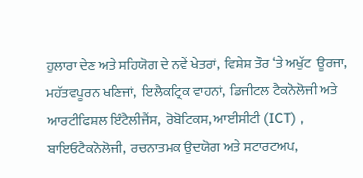ਹੁਲਾਰਾ ਦੇਣ ਅਤੇ ਸਹਿਯੋਗ ਦੇ ਨਵੇਂ ਖੇਤਰਾਂ,  ਵਿਸ਼ੇਸ਼ ਤੌਰ ‘ਤੇ ਅਖੁੱਟ  ਊਰਜਾ,  ਮਹੱਤਵਪੂਰਨ ਖਣਿਜਾਂ,  ਇਲੈਕਟ੍ਰਿਕ ਵਾਹਨਾਂ,  ਡਿਜੀਟਲ ਟੈਕਨੋਲੋਜੀ ਅਤੇ ਆਰਟੀਫਿਸ਼ਲ ਇੰਟੈਲੀਜੈਂਸ,  ਰੋਬੋਟਿਕਸ, ਆਈਸੀਟੀ (ICT) , ਬਾਇਓਟੈਕਨੋਲੋਜੀ,  ਰਚਨਾਤਮਕ ਉਦਯੋਗ ਅਤੇ ਸਟਾਰਟਅਪ,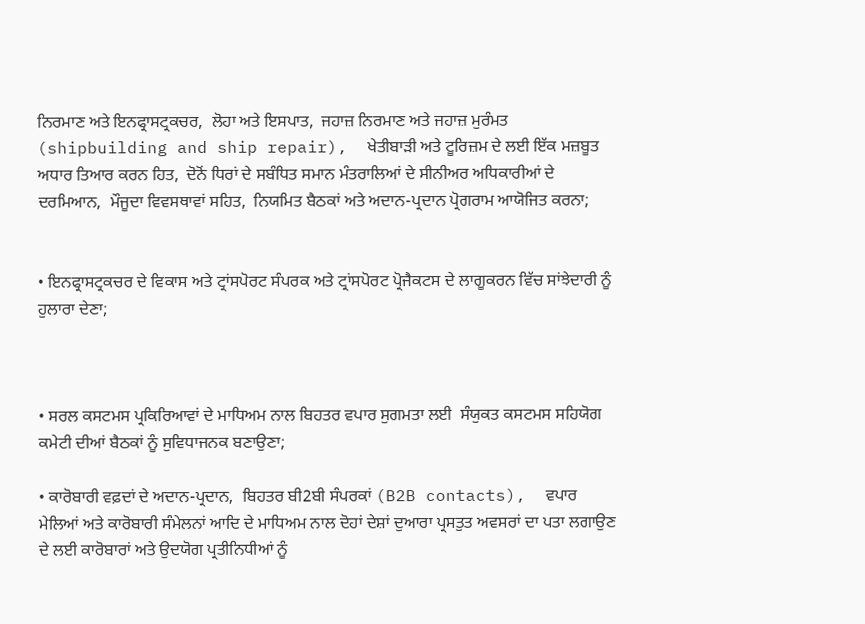ਨਿਰਮਾਣ ਅਤੇ ਇਨਫ੍ਰਾਸਟ੍ਰਕਚਰ,  ਲੋਹਾ ਅਤੇ ਇਸਪਾਤ,  ਜਹਾਜ਼ ਨਿਰਮਾਣ ਅਤੇ ਜਹਾਜ਼ ਮੁਰੰਮਤ (shipbuilding and ship repair),  ਖੇਤੀਬਾੜੀ ਅਤੇ ਟੂਰਿਜ਼ਮ ਦੇ ਲਈ ਇੱਕ ਮਜ਼ਬੂਤ ਅਧਾਰ ਤਿਆਰ ਕਰਨ ਹਿਤ,  ਦੋਨੋਂ ਧਿਰਾਂ ਦੇ ਸਬੰਧਿਤ ਸਮਾਨ ਮੰਤਰਾਲਿਆਂ ਦੇ ਸੀਨੀਅਰ ਅਧਿਕਾਰੀਆਂ ਦੇ  ਦਰਮਿਆਨ,  ਮੌਜੂਦਾ ਵਿਵਸਥਾਵਾਂ ਸਹਿਤ,  ਨਿਯਮਿਤ ਬੈਠਕਾਂ ਅਤੇ ਅਦਾਨ-ਪ੍ਰਦਾਨ ਪ੍ਰੋਗਰਾਮ ਆਯੋਜਿਤ ਕਰਨਾ;


• ਇਨਫ੍ਰਾਸਟ੍ਰਕਚਰ ਦੇ ਵਿਕਾਸ ਅਤੇ ਟ੍ਰਾਂਸਪੋਰਟ ਸੰਪਰਕ ਅਤੇ ਟ੍ਰਾਂਸਪੋਰਟ ਪ੍ਰੋਜੈਕਟਸ ਦੇ ਲਾਗੂਕਰਨ ਵਿੱਚ ਸਾਂਝੇਦਾਰੀ ਨੂੰ ਹੁਲਾਰਾ ਦੇਣਾ;



• ਸਰਲ ਕਸਟਮਸ ਪ੍ਰਕਿਰਿਆਵਾਂ ਦੇ ਮਾਧਿਅਮ ਨਾਲ ਬਿਹਤਰ ਵਪਾਰ ਸੁਗਮਤਾ ਲਈ  ਸੰਯੁਕਤ ਕਸਟਮਸ ਸਹਿਯੋਗ ਕਮੇਟੀ ਦੀਆਂ ਬੈਠਕਾਂ ਨੂੰ ਸੁਵਿਧਾਜਨਕ ਬਣਾਉਣਾ;

• ਕਾਰੋਬਾਰੀ ਵਫ਼ਦਾਂ ਦੇ ਅਦਾਨ-ਪ੍ਰਦਾਨ,  ਬਿਹਤਰ ਬੀ2ਬੀ ਸੰਪਰਕਾਂ (B2B contacts),  ਵਪਾਰ ਮੇਲਿਆਂ ਅਤੇ ਕਾਰੋਬਾਰੀ ਸੰਮੇਲਨਾਂ ਆਦਿ ਦੇ ਮਾਧਿਅਮ ਨਾਲ ਦੋਹਾਂ ਦੇਸ਼ਾਂ ਦੁਆਰਾ ਪ੍ਰਸਤੁਤ ਅਵਸਰਾਂ ਦਾ ਪਤਾ ਲਗਾਉਣ ਦੇ ਲਈ ਕਾਰੋਬਾਰਾਂ ਅਤੇ ਉਦਯੋਗ ਪ੍ਰਤੀਨਿਧੀਆਂ ਨੂੰ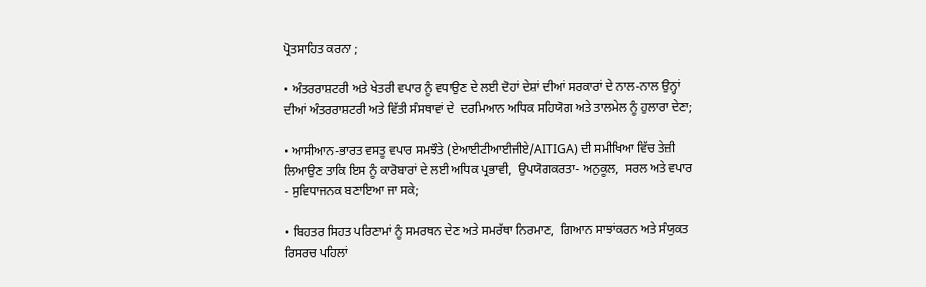ਪ੍ਰੋਤਸਾਹਿਤ ਕਰਨਾ ;

• ਅੰਤਰਰਾਸ਼ਟਰੀ ਅਤੇ ਖੇਤਰੀ ਵਪਾਰ ਨੂੰ ਵਧਾਉਣ ਦੇ ਲਈ ਦੋਹਾਂ ਦੇਸ਼ਾਂ ਦੀਆਂ ਸਰਕਾਰਾਂ ਦੇ ਨਾਲ-ਨਾਲ ਉਨ੍ਹਾਂ ਦੀਆਂ ਅੰਤਰਰਾਸ਼ਟਰੀ ਅਤੇ ਵਿੱਤੀ ਸੰਸਥਾਵਾਂ ਦੇ  ਦਰਮਿਆਨ ਅਧਿਕ ਸਹਿਯੋਗ ਅਤੇ ਤਾਲਮੇਲ ਨੂੰ ਹੁਲਾਰਾ ਦੇਣਾ;

• ਆਸੀਆਨ-ਭਾਰਤ ਵਸਤੂ ਵਪਾਰ ਸਮਝੌਤੇ (ਏਆਈਟੀਆਈਜੀਏ/AITIGA) ਦੀ ਸਮੀਖਿਆ ਵਿੱਚ ਤੇਜ਼ੀ ਲਿਆਉਣ ਤਾਕਿ ਇਸ ਨੂੰ ਕਾਰੋਬਾਰਾਂ ਦੇ ਲਈ ਅਧਿਕ ਪ੍ਰਭਾਵੀ,  ਉਪਯੋਗਕਰਤਾ- ਅਨੁਕੂਲ,  ਸਰਲ ਅਤੇ ਵਪਾਰ - ਸੁਵਿਧਾਜਨਕ ਬਣਾਇਆ ਜਾ ਸਕੇ;

• ਬਿਹਤਰ ਸਿਹਤ ਪਰਿਣਾਮਾਂ ਨੂੰ ਸਮਰਥਨ ਦੇਣ ਅਤੇ ਸਮਰੱਥਾ ਨਿਰਮਾਣ,  ਗਿਆਨ ਸਾਝਾਂਕਰਨ ਅਤੇ ਸੰਯੁਕਤ ਰਿਸਰਚ ਪਹਿਲਾਂ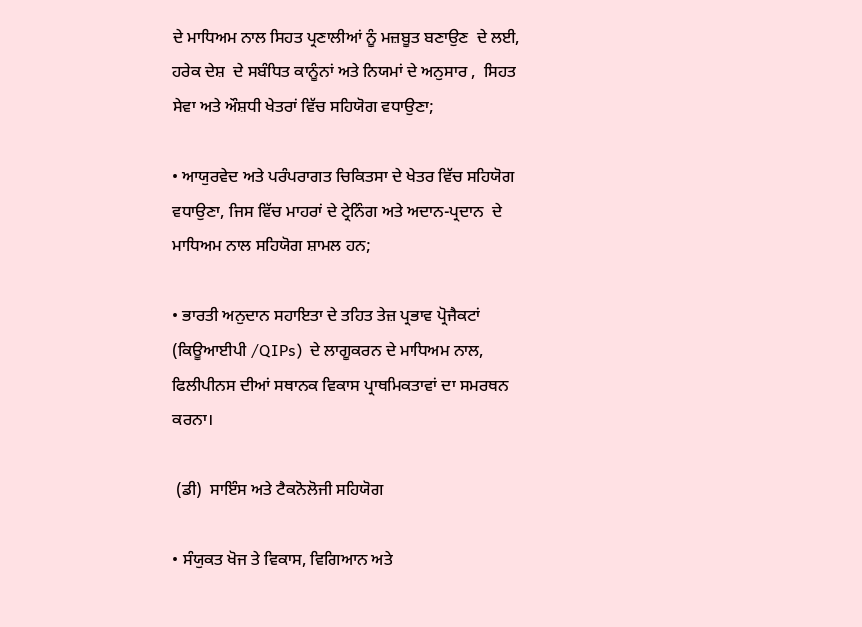ਦੇ ਮਾਧਿਅਮ ਨਾਲ ਸਿਹਤ ਪ੍ਰਣਾਲੀਆਂ ਨੂੰ ਮਜ਼ਬੂਤ ਬਣਾਉਣ  ਦੇ ਲਈ,  ਹਰੇਕ ਦੇਸ਼  ਦੇ ਸਬੰਧਿਤ ਕਾਨੂੰਨਾਂ ਅਤੇ ਨਿਯਮਾਂ ਦੇ ਅਨੁਸਾਰ ,  ਸਿਹਤ ਸੇਵਾ ਅਤੇ ਔਸ਼ਧੀ ਖੇਤਰਾਂ ਵਿੱਚ ਸਹਿਯੋਗ ਵਧਾਉਣਾ;

• ਆਯੁਰਵੇਦ ਅਤੇ ਪਰੰਪਰਾਗਤ ਚਿਕਿਤਸਾ ਦੇ ਖੇਤਰ ਵਿੱਚ ਸਹਿਯੋਗ ਵਧਾਉਣਾ, ਜਿਸ ਵਿੱਚ ਮਾਹਰਾਂ ਦੇ ਟ੍ਰੇਨਿੰਗ ਅਤੇ ਅਦਾਨ-ਪ੍ਰਦਾਨ  ਦੇ ਮਾਧਿਅਮ ਨਾਲ ਸਹਿਯੋਗ ਸ਼ਾਮਲ ਹਨ;

• ਭਾਰਤੀ ਅਨੁਦਾਨ ਸਹਾਇਤਾ ਦੇ ਤਹਿਤ ਤੇਜ਼ ਪ੍ਰਭਾਵ ਪ੍ਰੋਜੈਕਟਾਂ (ਕਿਊਆਈਪੀ /QIPs)  ਦੇ ਲਾਗੂਕਰਨ ਦੇ ਮਾਧਿਅਮ ਨਾਲ,  ਫਿਲੀਪੀਨਸ ਦੀਆਂ ਸਥਾਨਕ ਵਿਕਾਸ ਪ੍ਰਾਥਮਿਕਤਾਵਾਂ ਦਾ ਸਮਰਥਨ ਕਰਨਾ।

 (ਡੀ)  ਸਾਇੰਸ ਅਤੇ ਟੈਕਨੋਲੋਜੀ ਸਹਿਯੋਗ

• ਸੰਯੁਕਤ ਖੋਜ ਤੇ ਵਿਕਾਸ, ਵਿਗਿਆਨ ਅਤੇ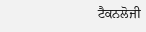ਟੈਕਨਲੋਜੀ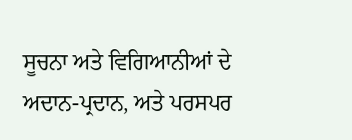ਸੂਚਨਾ ਅਤੇ ਵਿਗਿਆਨੀਆਂ ਦੇ ਅਦਾਨ-ਪ੍ਰਦਾਨ, ਅਤੇ ਪਰਸਪਰ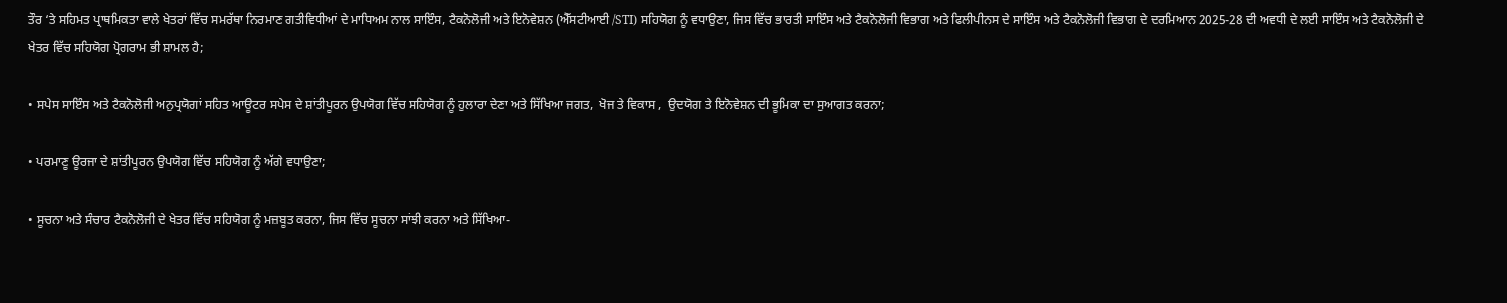ਤੌਰ ‘ਤੇ ਸਹਿਮਤ ਪ੍ਰਾਥਮਿਕਤਾ ਵਾਲੇ ਖੇਤਰਾਂ ਵਿੱਚ ਸਮਰੱਥਾ ਨਿਰਮਾਣ ਗਤੀਵਿਧੀਆਂ ਦੇ ਮਾਧਿਅਮ ਨਾਲ ਸਾਇੰਸ, ਟੈਕਨੋਲੋਜੀ ਅਤੇ ਇਨੋਵੇਸ਼ਨ (ਐੱਸਟੀਆਈ /STI) ਸਹਿਯੋਗ ਨੂੰ ਵਧਾਉਣਾ, ਜਿਸ ਵਿੱਚ ਭਾਰਤੀ ਸਾਇੰਸ ਅਤੇ ਟੈਕਨੋਲੋਜੀ ਵਿਭਾਗ ਅਤੇ ਫਿਲੀਪੀਨਸ ਦੇ ਸਾਇੰਸ ਅਤੇ ਟੈਕਨੋਲੋਜੀ ਵਿਭਾਗ ਦੇ ਦਰਮਿਆਨ 2025-28 ਦੀ ਅਵਧੀ ਦੇ ਲਈ ਸਾਇੰਸ ਅਤੇ ਟੈਕਨੋਲੋਜੀ ਦੇ ਖੇਤਰ ਵਿੱਚ ਸਹਿਯੋਗ ਪ੍ਰੋਗਰਾਮ ਭੀ ਸ਼ਾਮਲ ਹੈ;

• ਸਪੇਸ ਸਾਇੰਸ ਅਤੇ ਟੈਕਨੋਲੋਜੀ ਅਨੁਪ੍ਰਯੋਗਾਂ ਸਹਿਤ ਆਊਟਰ ਸਪੇਸ ਦੇ ਸ਼ਾਂਤੀਪੂਰਨ ਉਪਯੋਗ ਵਿੱਚ ਸਹਿਯੋਗ ਨੂੰ ਹੁਲਾਰਾ ਦੇਣਾ ਅਤੇ ਸਿੱਖਿਆ ਜਗਤ,  ਖੋਜ ਤੇ ਵਿਕਾਸ ,  ਉਦਯੋਗ ਤੇ ਇਨੋਵੇਸ਼ਨ ਦੀ ਭੂਮਿਕਾ ਦਾ ਸੁਆਗਤ ਕਰਨਾ;

• ਪਰਮਾਣੂ ਊਰਜਾ ਦੇ ਸ਼ਾਂਤੀਪੂਰਨ ਉਪਯੋਗ ਵਿੱਚ ਸਹਿਯੋਗ ਨੂੰ ਅੱਗੇ ਵਧਾਉਣਾ;

• ਸੂਚਨਾ ਅਤੇ ਸੰਚਾਰ ਟੈਕਨੋਲੋਜੀ ਦੇ ਖੇਤਰ ਵਿੱਚ ਸਹਿਯੋਗ ਨੂੰ ਮਜ਼ਬੂਤ ਕਰਨਾ, ਜਿਸ ਵਿੱਚ ਸੂਚਨਾ ਸਾਂਝੀ ਕਰਨਾ ਅਤੇ ਸਿੱਖਿਆ-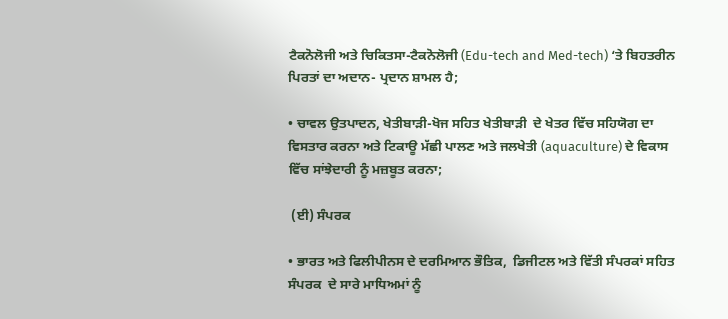ਟੈਕਨੋਲੋਜੀ ਅਤੇ ਚਿਕਿਤਸਾ-ਟੈਕਨੋਲੋਜੀ (Edu-tech and Med-tech) ‘ਤੇ ਬਿਹਤਰੀਨ ਪਿਰਤਾਂ ਦਾ ਅਦਾਨ- ਪ੍ਰਦਾਨ ਸ਼ਾਮਲ ਹੈ;

• ਚਾਵਲ ਉਤਪਾਦਨ, ਖੇਤੀਬਾੜੀ-ਖੋਜ ਸਹਿਤ ਖੇਤੀਬਾੜੀ  ਦੇ ਖੇਤਰ ਵਿੱਚ ਸਹਿਯੋਗ ਦਾ ਵਿਸਤਾਰ ਕਰਨਾ ਅਤੇ ਟਿਕਾਊ ਮੱਛੀ ਪਾਲਣ ਅਤੇ ਜਲਖੇਤੀ (aquaculture) ਦੇ ਵਿਕਾਸ ਵਿੱਚ ਸਾਂਝੇਦਾਰੀ ਨੂੰ ਮਜ਼ਬੂਤ ਕਰਨਾ;

 (ਈ) ਸੰਪਰਕ

• ਭਾਰਤ ਅਤੇ ਫਿਲੀਪੀਨਸ ਦੇ ਦਰਮਿਆਨ ਭੌਤਿਕ,  ਡਿਜੀਟਲ ਅਤੇ ਵਿੱਤੀ ਸੰਪਰਕਾਂ ਸਹਿਤ ਸੰਪਰਕ  ਦੇ ਸਾਰੇ ਮਾਧਿਅਮਾਂ ਨੂੰ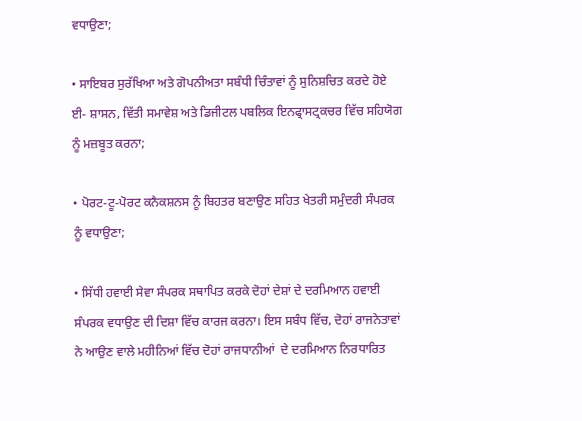ਵਧਾਉਣਾ;

• ਸਾਇਬਰ ਸੁਰੱਖਿਆ ਅਤੇ ਗੋਪਨੀਅਤਾ ਸਬੰਧੀ ਚਿੰਤਾਵਾਂ ਨੂੰ ਸੁਨਿਸ਼ਚਿਤ ਕਰਦੇ ਹੋਏ ਈ- ਸ਼ਾਸਨ, ਵਿੱਤੀ ਸਮਾਵੇਸ਼ ਅਤੇ ਡਿਜੀਟਲ ਪਬਲਿਕ ਇਨਫ੍ਰਾਸਟ੍ਰਕਚਰ ਵਿੱਚ ਸਹਿਯੋਗ ਨੂੰ ਮਜ਼ਬੂਤ ਕਰਨਾ;

• ਪੋਰਟ-ਟੂ-ਪੋਰਟ ਕਨੈਕਸ਼ਨਸ ਨੂੰ ਬਿਹਤਰ ਬਣਾਉਣ ਸਹਿਤ ਖੇਤਰੀ ਸਮੁੰਦਰੀ ਸੰਪਰਕ ਨੂੰ ਵਧਾਉਣਾ;

• ਸਿੱਧੀ ਹਵਾਈ ਸੇਵਾ ਸੰਪਰਕ ਸਥਾਪਿਤ ਕਰਕੇ ਦੋਹਾਂ ਦੇਸ਼ਾਂ ਦੇ ਦਰਮਿਆਨ ਹਵਾਈ ਸੰਪਰਕ ਵਧਾਉਣ ਦੀ ਦਿਸ਼ਾ ਵਿੱਚ ਕਾਰਜ ਕਰਨਾ। ਇਸ ਸਬੰਧ ਵਿੱਚ, ਦੋਹਾਂ ਰਾਜਨੇਤਾਵਾਂ ਨੇ ਆਉਣ ਵਾਲੇ ਮਹੀਨਿਆਂ ਵਿੱਚ ਦੋਹਾਂ ਰਾਜਧਾਨੀਆਂ  ਦੇ ਦਰਮਿਆਨ ਨਿਰਧਾਰਿਤ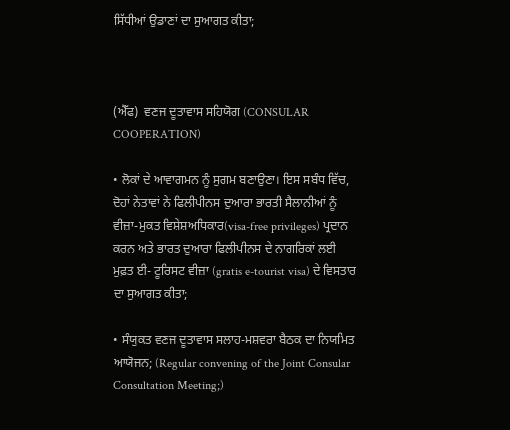ਸਿੱਧੀਆਂ ਉਡਾਣਾਂ ਦਾ ਸੁਆਗਤ ਕੀਤਾ;



(ਐੱਫ)  ਵਣਜ ਦੂਤਾਵਾਸ ਸਹਿਯੋਗ (CONSULAR COOPERATION)

• ਲੋਕਾਂ ਦੇ ਆਵਾਗਮਨ ਨੂੰ ਸੁਗਮ ਬਣਾਉਣਾ। ਇਸ ਸਬੰਧ ਵਿੱਚ, ਦੋਹਾਂ ਨੇਤਾਵਾਂ ਨੇ ਫਿਲੀਪੀਨਸ ਦੁਆਰਾ ਭਾਰਤੀ ਸੈਲਾਨੀਆਂ ਨੂੰ ਵੀਜ਼ਾ-ਮੁਕਤ ਵਿਸ਼ੇਸ਼ਅਧਿਕਾਰ(visa-free privileges) ਪ੍ਰਦਾਨ ਕਰਨ ਅਤੇ ਭਾਰਤ ਦੁਆਰਾ ਫਿਲੀਪੀਨਸ ਦੇ ਨਾਗਰਿਕਾਂ ਲਈ ਮੁਫ਼ਤ ਈ- ਟੂਰਿਸਟ ਵੀਜ਼ਾ (gratis e-tourist visa) ਦੇ ਵਿਸਤਾਰ ਦਾ ਸੁਆਗਤ ਕੀਤਾ;

• ਸੰਯੁਕਤ ਵਣਜ ਦੂਤਾਵਾਸ ਸਲਾਹ-ਮਸ਼ਵਰਾ ਬੈਠਕ ਦਾ ਨਿਯਮਿਤ ਆਯੋਜਨ; (Regular convening of the Joint Consular Consultation Meeting;)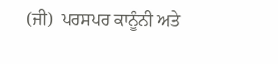(ਜੀ)  ਪਰਸਪਰ ਕਾਨੂੰਨੀ ਅਤੇ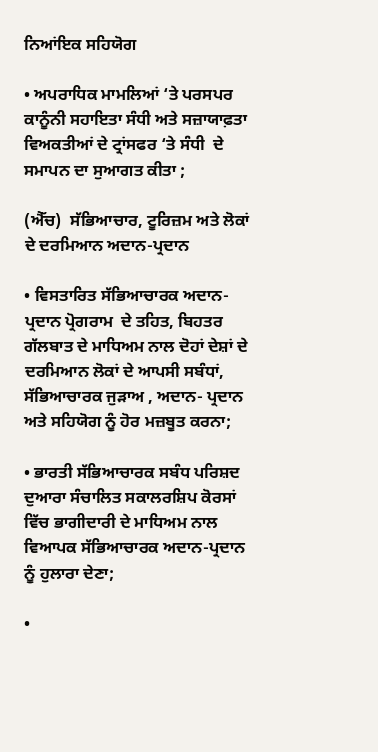ਨਿਆਂਇਕ ਸਹਿਯੋਗ

• ਅਪਰਾਧਿਕ ਮਾਮਲਿਆਂ ‘ਤੇ ਪਰਸਪਰ ਕਾਨੂੰਨੀ ਸਹਾਇਤਾ ਸੰਧੀ ਅਤੇ ਸਜ਼ਾਯਾਫ਼ਤਾ ਵਿਅਕਤੀਆਂ ਦੇ ਟ੍ਰਾਂਸਫਰ ‘ਤੇ ਸੰਧੀ  ਦੇ ਸਮਾਪਨ ਦਾ ਸੁਆਗਤ ਕੀਤਾ ;

(ਐੱਚ)  ਸੱਭਿਆਚਾਰ, ਟੂਰਿਜ਼ਮ ਅਤੇ ਲੋਕਾਂ ਦੇ ਦਰਮਿਆਨ ਅਦਾਨ-ਪ੍ਰਦਾਨ

• ਵਿਸਤਾਰਿਤ ਸੱਭਿਆਚਾਰਕ ਅਦਾਨ- ਪ੍ਰਦਾਨ ਪ੍ਰੋਗਰਾਮ  ਦੇ ਤਹਿਤ, ਬਿਹਤਰ ਗੱਲਬਾਤ ਦੇ ਮਾਧਿਅਮ ਨਾਲ ਦੋਹਾਂ ਦੇਸ਼ਾਂ ਦੇ ਦਰਮਿਆਨ ਲੋਕਾਂ ਦੇ ਆਪਸੀ ਸਬੰਧਾਂ,  ਸੱਭਿਆਚਾਰਕ ਜੁੜਾਅ , ਅਦਾਨ- ਪ੍ਰਦਾਨ ਅਤੇ ਸਹਿਯੋਗ ਨੂੰ ਹੋਰ ਮਜ਼ਬੂਤ ਕਰਨਾ;

• ਭਾਰਤੀ ਸੱਭਿਆਚਾਰਕ ਸਬੰਧ ਪਰਿਸ਼ਦ ਦੁਆਰਾ ਸੰਚਾਲਿਤ ਸਕਾਲਰਸ਼ਿਪ ਕੋਰਸਾਂ ਵਿੱਚ ਭਾਗੀਦਾਰੀ ਦੇ ਮਾਧਿਅਮ ਨਾਲ ਵਿਆਪਕ ਸੱਭਿਆਚਾਰਕ ਅਦਾਨ-ਪ੍ਰਦਾਨ ਨੂੰ ਹੁਲਾਰਾ ਦੇਣਾ;

•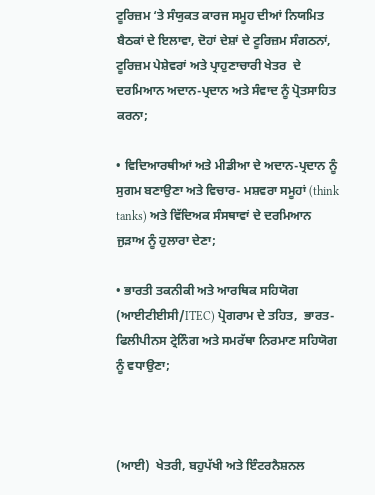ਟੂਰਿਜ਼ਮ ‘ਤੇ ਸੰਯੁਕਤ ਕਾਰਜ ਸਮੂਹ ਦੀਆਂ ਨਿਯਮਿਤ ਬੈਠਕਾਂ ਦੇ ਇਲਾਵਾ, ਦੋਹਾਂ ਦੇਸ਼ਾਂ ਦੇ ਟੂਰਿਜ਼ਮ ਸੰਗਠਨਾਂ, ਟੂਰਿਜ਼ਮ ਪੇਸ਼ੇਵਰਾਂ ਅਤੇ ਪ੍ਰਾਹੁਣਾਚਾਰੀ ਖੇਤਰ  ਦੇ ਦਰਮਿਆਨ ਅਦਾਨ-ਪ੍ਰਦਾਨ ਅਤੇ ਸੰਵਾਦ ਨੂੰ ਪ੍ਰੋਤਸਾਹਿਤ ਕਰਨਾ;

• ਵਿਦਿਆਰਥੀਆਂ ਅਤੇ ਮੀਡੀਆ ਦੇ ਅਦਾਨ-ਪ੍ਰਦਾਨ ਨੂੰ ਸੁਗਮ ਬਣਾਉਣਾ ਅਤੇ ਵਿਚਾਰ- ਮਸ਼ਵਰਾ ਸਮੂਹਾਂ (think tanks) ਅਤੇ ਵਿੱਦਿਅਕ ਸੰਸਥਾਵਾਂ ਦੇ ਦਰਮਿਆਨ ਜੁੜਾਅ ਨੂੰ ਹੁਲਾਰਾ ਦੇਣਾ;

• ਭਾਰਤੀ ਤਕਨੀਕੀ ਅਤੇ ਆਰਥਿਕ ਸਹਿਯੋਗ (ਆਈਟੀਈਸੀ/ITEC) ਪ੍ਰੋਗਰਾਮ ਦੇ ਤਹਿਤ,  ਭਾਰਤ- ਫਿਲੀਪੀਨਸ ਟ੍ਰੇਨਿੰਗ ਅਤੇ ਸਮਰੱਥਾ ਨਿਰਮਾਣ ਸਹਿਯੋਗ ਨੂੰ ਵਧਾਉਣਾ;



(ਆਈ)  ਖੇਤਰੀ, ਬਹੁਪੱਖੀ ਅਤੇ ਇੰਟਰਨੈਸ਼ਨਲ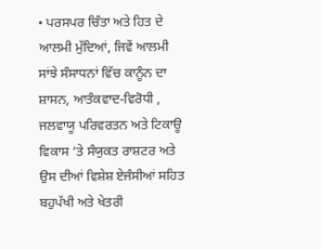• ਪਰਸਪਰ ਚਿੰਤਾ ਅਤੇ ਹਿਤ ਦੇ ਆਲਮੀ ਮੁੱਦਿਆਂ, ਜਿਵੇਂ ਆਲਮੀ ਸਾਂਝੇ ਸੰਸਾਧਨਾਂ ਵਿੱਚ ਕਾਨੂੰਨ ਦਾ ਸ਼ਾਸਨ, ਆਤੰਕਵਾਦ-ਵਿਰੋਧੀ ,  ਜਲਵਾਯੂ ਪਰਿਵਰਤਨ ਅਤੇ ਟਿਕਾਊ ਵਿਕਾਸ ‘ਤੇ ਸੰਯੁਕਤ ਰਾਸ਼ਟਰ ਅਤੇ ਉਸ ਦੀਆਂ ਵਿਸ਼ੇਸ਼ ਏਜੰਸੀਆਂ ਸਹਿਤ ਬਹੁਪੱਖੀ ਅਤੇ ਖੇਤਰੀ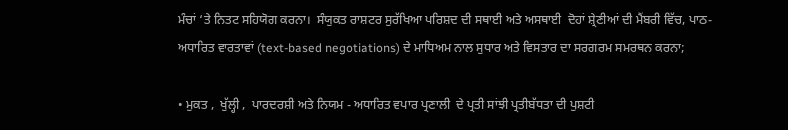ਮੰਚਾਂ ‘ਤੇ ਨਿਤਟ ਸਹਿਯੋਗ ਕਰਨਾ।  ਸੰਯੁਕਤ ਰਾਸ਼ਟਰ ਸੁਰੱਖਿਆ ਪਰਿਸ਼ਦ ਦੀ ਸਥਾਈ ਅਤੇ ਅਸਥਾਈ  ਦੋਹਾਂ ਸ਼੍ਰੇਣੀਆਂ ਦੀ ਮੈਂਬਰੀ ਵਿੱਚ, ਪਾਠ-ਅਧਾਰਿਤ ਵਾਰਤਾਵਾਂ (text-based negotiations) ਦੇ ਮਾਧਿਅਮ ਨਾਲ ਸੁਧਾਰ ਅਤੇ ਵਿਸਤਾਰ ਦਾ ਸਰਗਰਮ ਸਮਰਥਨ ਕਰਨਾ;

• ਮੁਕਤ ,  ਖੁੱਲ੍ਹੀ ,  ਪਾਰਦਰਸ਼ੀ ਅਤੇ ਨਿਯਮ - ਅਧਾਰਿਤ ਵਪਾਰ ਪ੍ਰਣਾਲੀ  ਦੇ ਪ੍ਰਤੀ ਸਾਂਝੀ ਪ੍ਰਤੀਬੱਧਤਾ ਦੀ ਪੁਸ਼ਟੀ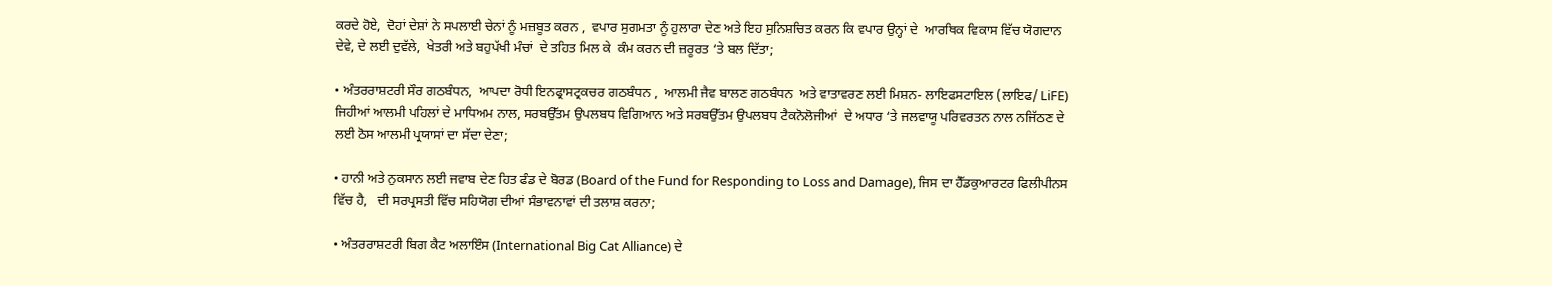ਕਰਦੇ ਹੋਏ,  ਦੋਹਾਂ ਦੇਸ਼ਾਂ ਨੇ ਸਪਲਾਈ ਚੇਨਾਂ ਨੂੰ ਮਜ਼ਬੂਤ ਕਰਨ ,  ਵਪਾਰ ਸੁਗਮਤਾ ਨੂੰ ਹੁਲਾਰਾ ਦੇਣ ਅਤੇ ਇਹ ਸੁਨਿਸ਼ਚਿਤ ਕਰਨ ਕਿ ਵਪਾਰ ਉਨ੍ਹਾਂ ਦੇ  ਆਰਥਿਕ ਵਿਕਾਸ ਵਿੱਚ ਯੋਗਦਾਨ  ਦੇਵੇ, ਦੇ ਲਈ ਦੁਵੱਲੇ,  ਖੇਤਰੀ ਅਤੇ ਬਹੁਪੱਖੀ ਮੰਚਾਂ  ਦੇ ਤਹਿਤ ਮਿਲ ਕੇ  ਕੰਮ ਕਰਨ ਦੀ ਜ਼ਰੂਰਤ ‘ਤੇ ਬਲ ਦਿੱਤਾ;

• ਅੰਤਰਰਾਸ਼ਟਰੀ ਸੌਰ ਗਠਬੰਧਨ,  ਆਪਦਾ ਰੋਧੀ ਇਨਫ੍ਰਾਸਟ੍ਰਕਚਰ ਗਠਬੰਧਨ ,  ਆਲਮੀ ਜੈਵ ਬਾਲਣ ਗਠਬੰਧਨ  ਅਤੇ ਵਾਤਾਵਰਣ ਲਈ ਮਿਸ਼ਨ- ਲਾਇਫਸਟਾਇਲ (ਲਾਇਫ/ LiFE) ਜਿਹੀਆਂ ਆਲਮੀ ਪਹਿਲਾਂ ਦੇ ਮਾਧਿਅਮ ਨਾਲ, ਸਰਬਉੱਤਮ ਉਪਲਬਧ ਵਿਗਿਆਨ ਅਤੇ ਸਰਬਉੱਤਮ ਉਪਲਬਧ ਟੈਕਨੋਲੋਜੀਆਂ  ਦੇ ਅਧਾਰ ‘ਤੇ ਜਲਵਾਯੂ ਪਰਿਵਰਤਨ ਨਾਲ ਨਜਿੱਠਣ ਦੇ ਲਈ ਠੋਸ ਆਲਮੀ ਪ੍ਰਯਾਸਾਂ ਦਾ ਸੱਦਾ ਦੇਣਾ;

• ਹਾਨੀ ਅਤੇ ਨੁਕਸਾਨ ਲਈ ਜਵਾਬ ਦੇਣ ਹਿਤ ਫੰਡ ਦੇ ਬੋਰਡ (Board of the Fund for Responding to Loss and Damage), ਜਿਸ ਦਾ ਹੈੱਡਕੁਆਰਟਰ ਫਿਲੀਪੀਨਸ ਵਿੱਚ ਹੈ,   ਦੀ ਸਰਪ੍ਰਸਤੀ ਵਿੱਚ ਸਹਿਯੋਗ ਦੀਆਂ ਸੰਭਾਵਨਾਵਾਂ ਦੀ ਤਲਾਸ਼ ਕਰਨਾ;

• ਅੰਤਰਰਾਸ਼ਟਰੀ ਬਿਗ ਕੈਟ ਅਲਾਇੰਸ (International Big Cat Alliance) ਦੇ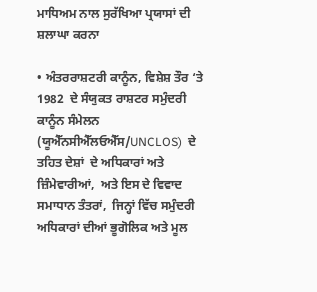ਮਾਧਿਅਮ ਨਾਲ ਸੁਰੱਖਿਆ ਪ੍ਰਯਾਸਾਂ ਦੀ ਸ਼ਲਾਘਾ ਕਰਨਾ

• ਅੰਤਰਰਾਸ਼ਟਰੀ ਕਾਨੂੰਨ, ਵਿਸ਼ੇਸ਼ ਤੌਰ ‘ਤੇ 1982  ਦੇ ਸੰਯੁਕਤ ਰਾਸ਼ਟਰ ਸਮੁੰਦਰੀ ਕਾਨੂੰਨ ਸੰਮੇਲਨ  (ਯੂਐੱਨਸੀਐੱਲਓਐੱਸ/UNCLOS)  ਦੇ ਤਹਿਤ ਦੇਸ਼ਾਂ  ਦੇ ਅਧਿਕਾਰਾਂ ਅਤੇ ਜ਼ਿੰਮੇਵਾਰੀਆਂ,  ਅਤੇ ਇਸ ਦੇ ਵਿਵਾਦ ਸਮਾਧਾਨ ਤੰਤਰਾਂ,  ਜਿਨ੍ਹਾਂ ਵਿੱਚ ਸਮੁੰਦਰੀ ਅਧਿਕਾਰਾਂ ਦੀਆਂ ਭੂਗੋਲਿਕ ਅਤੇ ਮੂਲ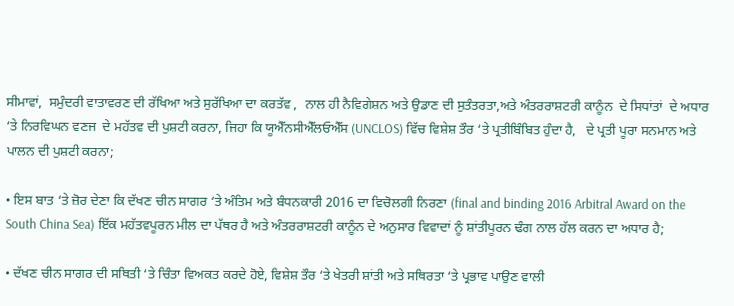ਸੀਮਾਵਾਂ,  ਸਮੁੰਦਰੀ ਵਾਤਾਵਰਣ ਦੀ ਰੱਖਿਆ ਅਤੇ ਸੁਰੱਖਿਆ ਦਾ ਕਰਤੱਵ ,  ਨਾਲ ਹੀ ਨੈਵਿਗੇਸ਼ਨ ਅਤੇ ਉਡਾਣ ਦੀ ਸੁਤੰਤਰਤਾ,ਅਤੇ ਅੰਤਰਰਾਸ਼ਟਰੀ ਕਾਨੂੰਨ  ਦੇ ਸਿਧਾਂਤਾਂ  ਦੇ ਅਧਾਰ ‘ਤੇ ਨਿਰਵਿਘਨ ਵਣਜ  ਦੇ ਮਹੱਤਵ ਦੀ ਪੁਸ਼ਟੀ ਕਰਨਾ, ਜਿਹਾ ਕ‌ਿ ਯੂਐੱਨਸੀਐੱਲਓਐੱਸ (UNCLOS) ਵਿੱਚ ਵਿਸ਼ੇਸ਼ ਤੌਰ ‘ਤੇ ਪ੍ਰਤੀਬਿੰਬਿਤ ਹੁੰਦਾ ਹੈ,   ਦੇ ਪ੍ਰਤੀ ਪੂਰਾ ਸਨਮਾਨ ਅਤੇ ਪਾਲਨ ਦੀ ਪੁਸ਼ਟੀ ਕਰਨਾ;

• ਇਸ ਬਾਤ ‘ਤੇ ਜ਼ੋਰ ਦੇਣਾ ਕਿ ਦੱਖਣ ਚੀਨ ਸਾਗਰ ‘ਤੇ ਅੰਤਿਮ ਅਤੇ ਬੰਧਨਕਾਰੀ 2016 ਦਾ ਵਿਚੋਲਗੀ ਨਿਰਣਾ (final and binding 2016 Arbitral Award on the South China Sea) ਇੱਕ ਮਹੱਤਵਪੂਰਨ ਮੀਲ ਦਾ ਪੱਥਰ ਹੈ ਅਤੇ ਅੰਤਰਰਾਸ਼ਟਰੀ ਕਾਨੂੰਨ ਦੇ ਅਨੁਸਾਰ ਵਿਵਾਦਾਂ ਨੂੰ ਸ਼ਾਂਤੀਪੂਰਨ ਢੰਗ ਨਾਲ ਹੱਲ ਕਰਨ ਦਾ ਅਧਾਰ ਹੈ;

• ਦੱਖਣ ਚੀਨ ਸਾਗਰ ਦੀ ਸਥਿਤੀ ‘ਤੇ ਚਿੰਤਾ ਵਿਅਕਤ ਕਰਦੇ ਹੋਏ, ਵਿਸ਼ੇਸ਼ ਤੌਰ ‘ਤੇ ਖੇਤਰੀ ਸ਼ਾਂਤੀ ਅਤੇ ਸਥਿਰਤਾ ‘ਤੇ ਪ੍ਰਭਾਵ ਪਾਉਣ ਵਾਲੀ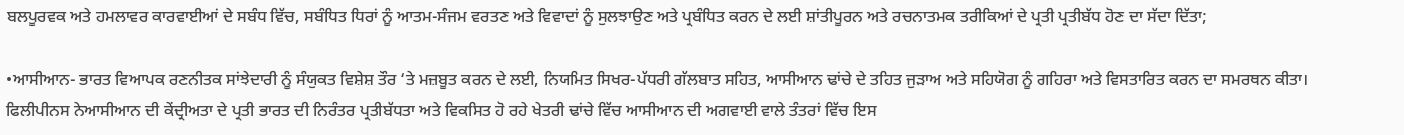ਬਲਪੂਰਵਕ ਅਤੇ ਹਮਲਾਵਰ ਕਾਰਵਾਈਆਂ ਦੇ ਸਬੰਧ ਵਿੱਚ, ਸਬੰਧਿਤ ਧਿਰਾਂ ਨੂੰ ਆਤਮ-ਸੰਜਮ ਵਰਤਣ ਅਤੇ ਵਿਵਾਦਾਂ ਨੂੰ ਸੁਲਝਾਉਣ ਅਤੇ ਪ੍ਰਬੰਧਿਤ ਕਰਨ ਦੇ ਲਈ ਸ਼ਾਂਤੀਪੂਰਨ ਅਤੇ ਰਚਨਾਤਮਕ ਤਰੀਕਿਆਂ ਦੇ ਪ੍ਰਤੀ ਪ੍ਰਤੀਬੱਧ ਹੋਣ ਦਾ ਸੱਦਾ ਦਿੱਤਾ;

•ਆਸੀਆਨ- ਭਾਰਤ ਵਿਆਪਕ ਰਣਨੀਤਕ ਸਾਂਝੇਦਾਰੀ ਨੂੰ ਸੰਯੁਕਤ ਵਿਸ਼ੇਸ਼ ਤੌਰ ‘ਤੇ ਮਜ਼ਬੂਤ ਕਰਨ ਦੇ ਲਈ, ਨਿਯਮਿਤ ਸਿਖਰ-ਪੱਧਰੀ ਗੱਲਬਾਤ ਸਹਿਤ, ਆਸੀਆਨ ਢਾਂਚੇ ਦੇ ਤਹਿਤ ਜੁੜਾਅ ਅਤੇ ਸਹਿਯੋਗ ਨੂੰ ਗਹਿਰਾ ਅਤੇ ਵਿਸਤਾਰਿਤ ਕਰਨ ਦਾ ਸਮਰਥਨ ਕੀਤਾ। ਫਿਲੀਪੀਨਸ ਨੇਆਸੀਆਨ ਦੀ ਕੇਂਦ੍ਰੀਅਤਾ ਦੇ ਪ੍ਰਤੀ ਭਾਰਤ ਦੀ ਨਿਰੰਤਰ ਪ੍ਰਤੀਬੱਧਤਾ ਅਤੇ ਵਿਕਸਿਤ ਹੋ ਰਹੇ ਖੇਤਰੀ ਢਾਂਚੇ ਵਿੱਚ ਆਸੀਆਨ ਦੀ ਅਗਵਾਈ ਵਾਲੇ ਤੰਤਰਾਂ ਵਿੱਚ ਇਸ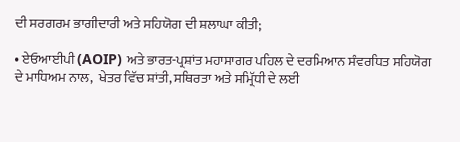ਦੀ ਸਰਗਰਮ ਭਾਗੀਦਾਰੀ ਅਤੇ ਸਹਿਯੋਗ ਦੀ ਸ਼ਲਾਘਾ ਕੀਤੀ;

• ਏਓਆਈਪੀ (AOIP) ਅਤੇ ਭਾਰਤ-ਪ੍ਰਸ਼ਾਂਤ ਮਹਾਸਾਗਰ ਪਹਿਲ ਦੇ ਦਰਮਿਆਨ ਸੰਵਰਧਿਤ ਸਹਿਯੋਗ  ਦੇ ਮਾਧਿਅਮ ਨਾਲ,  ਖੇਤਰ ਵਿੱਚ ਸ਼ਾਂਤੀ, ਸਥਿਰਤਾ ਅਤੇ ਸਮ੍ਰਿੱਧੀ ਦੇ ਲਈ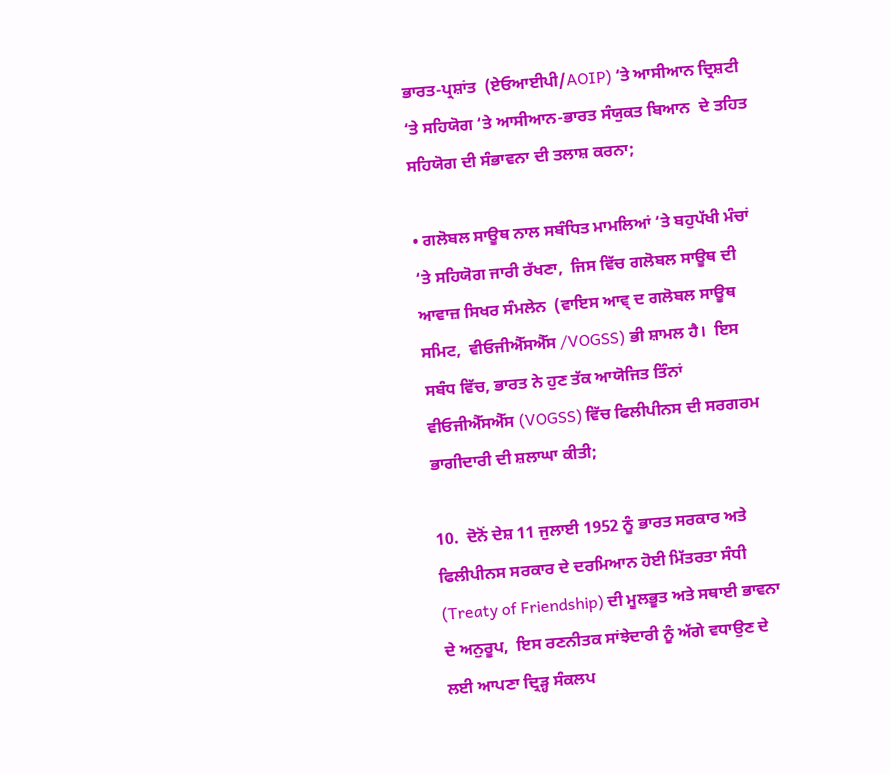ਭਾਰਤ-ਪ੍ਰਸ਼ਾਂਤ  (ਏਓਆਈਪੀ/AOIP) ‘ਤੇ ਆਸੀਆਨ ਦ੍ਰਿਸ਼ਟੀ ‘ਤੇ ਸਹਿਯੋਗ ‘ਤੇ ਆਸੀਆਨ-ਭਾਰਤ ਸੰਯੁਕਤ ਬਿਆਨ  ਦੇ ਤਹਿਤ ਸਹਿਯੋਗ ਦੀ ਸੰਭਾਵਨਾ ਦੀ ਤਲਾਸ਼ ਕਰਨਾ;

• ਗਲੋਬਲ ਸਾਊਥ ਨਾਲ ਸਬੰਧਿਤ ਮਾਮਲਿਆਂ ‘ਤੇ ਬਹੁਪੱਖੀ ਮੰਚਾਂ ‘ਤੇ ਸਹਿਯੋਗ ਜਾਰੀ ਰੱਖਣਾ,  ਜਿਸ ਵਿੱਚ ਗਲੋਬਲ ਸਾਊਥ ਦੀ ਆਵਾਜ਼ ਸਿਖਰ ਸੰਮਲੇਨ  (ਵਾਇਸ ਆਵ੍ ਦ ਗਲੋਬਲ ਸਾਊਥ ਸਮਿਟ,  ਵੀਓਜੀਐੱਸਐੱਸ /VOGSS) ਭੀ ਸ਼ਾਮਲ ਹੈ।  ਇਸ ਸਬੰਧ ਵਿੱਚ, ਭਾਰਤ ਨੇ ਹੁਣ ਤੱਕ ਆਯੋਜਿਤ ਤਿੰਨਾਂ ਵੀਓਜੀਐੱਸਐੱਸ (VOGSS) ਵਿੱਚ ਫਿਲੀਪੀਨਸ ਦੀ ਸਰਗਰਮ ਭਾਗੀਦਾਰੀ ਦੀ ਸ਼ਲਾਘਾ ਕੀਤੀ;

10.  ਦੋਨੋਂ ਦੇਸ਼ 11 ਜੁਲਾਈ 1952 ਨੂੰ ਭਾਰਤ ਸਰਕਾਰ ਅਤੇ ਫਿਲੀਪੀਨਸ ਸਰਕਾਰ ਦੇ ਦਰਮਿਆਨ ਹੋਈ ਮਿੱਤਰਤਾ ਸੰਧੀ (Treaty of Friendship) ਦੀ ਮੂਲਭੂਤ ਅਤੇ ਸਥਾਈ ਭਾਵਨਾ ਦੇ ਅਨੁਰੂਪ,  ਇਸ ਰਣਨੀਤਕ ਸਾਂਝੇਦਾਰੀ ਨੂੰ ਅੱਗੇ ਵਧਾਉਣ ਦੇ ਲਈ ਆਪਣਾ ਦ੍ਰਿੜ੍ਹ ਸੰਕਲਪ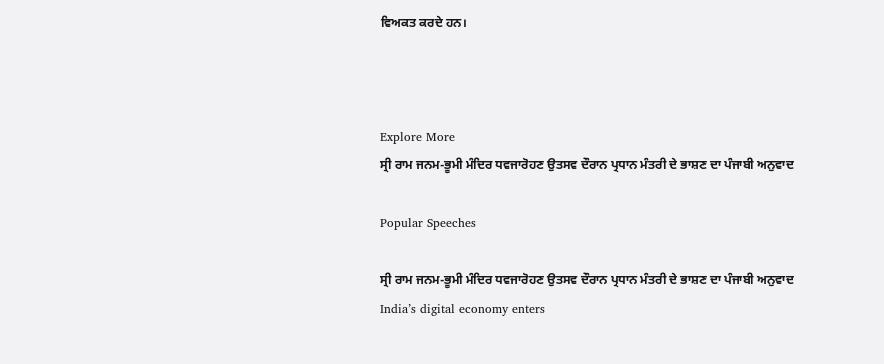ਵਿਅਕਤ ਕਰਦੇ ਹਨ।



Explore More
ਸ੍ਰੀ ਰਾਮ ਜਨਮ-ਭੂਮੀ ਮੰਦਿਰ ਧਵਜਾਰੋਹਣ ਉਤਸਵ ਦੌਰਾਨ ਪ੍ਰਧਾਨ ਮੰਤਰੀ ਦੇ ਭਾਸ਼ਣ ਦਾ ਪੰਜਾਬੀ ਅਨੁਵਾਦ

Popular Speeches

ਸ੍ਰੀ ਰਾਮ ਜਨਮ-ਭੂਮੀ ਮੰਦਿਰ ਧਵਜਾਰੋਹਣ ਉਤਸਵ ਦੌਰਾਨ ਪ੍ਰਧਾਨ ਮੰਤਰੀ ਦੇ ਭਾਸ਼ਣ ਦਾ ਪੰਜਾਬੀ ਅਨੁਵਾਦ
India’s digital economy enters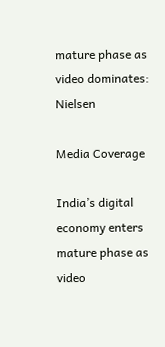mature phase as video dominates: Nielsen

Media Coverage

India’s digital economy enters mature phase as video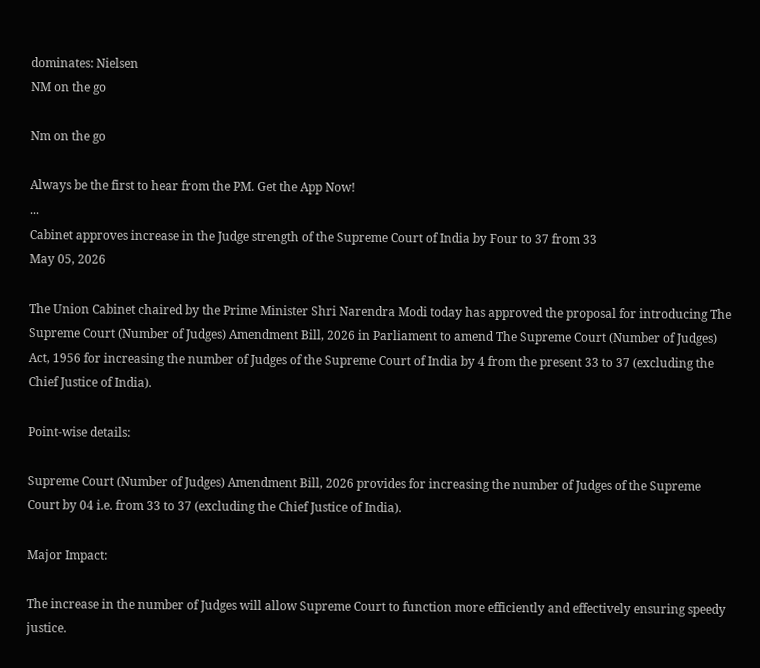dominates: Nielsen
NM on the go

Nm on the go

Always be the first to hear from the PM. Get the App Now!
...
Cabinet approves increase in the Judge strength of the Supreme Court of India by Four to 37 from 33
May 05, 2026

The Union Cabinet chaired by the Prime Minister Shri Narendra Modi today has approved the proposal for introducing The Supreme Court (Number of Judges) Amendment Bill, 2026 in Parliament to amend The Supreme Court (Number of Judges) Act, 1956 for increasing the number of Judges of the Supreme Court of India by 4 from the present 33 to 37 (excluding the Chief Justice of India).

Point-wise details:

Supreme Court (Number of Judges) Amendment Bill, 2026 provides for increasing the number of Judges of the Supreme Court by 04 i.e. from 33 to 37 (excluding the Chief Justice of India).

Major Impact:

The increase in the number of Judges will allow Supreme Court to function more efficiently and effectively ensuring speedy justice.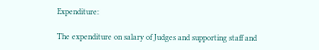Expenditure:

The expenditure on salary of Judges and supporting staff and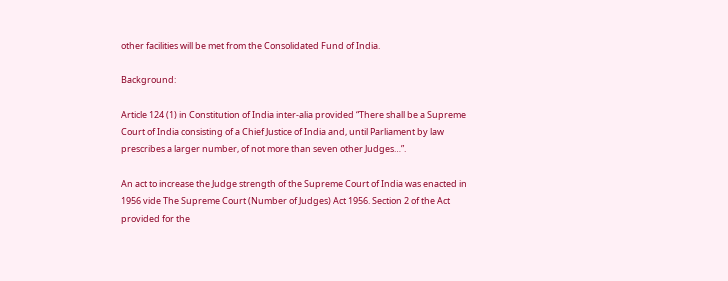other facilities will be met from the Consolidated Fund of India.

Background:

Article 124 (1) in Constitution of India inter-alia provided “There shall be a Supreme Court of India consisting of a Chief Justice of India and, until Parliament by law prescribes a larger number, of not more than seven other Judges…”.

An act to increase the Judge strength of the Supreme Court of India was enacted in 1956 vide The Supreme Court (Number of Judges) Act 1956. Section 2 of the Act provided for the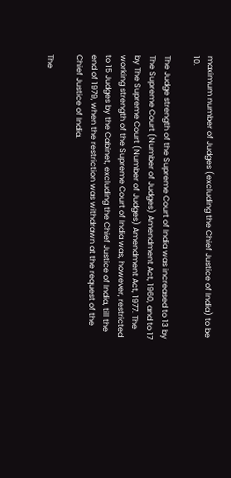maximum number of Judges (excluding the Chief Justice of India) to be 10.

The Judge strength of the Supreme Court of India was increased to 13 by The Supreme Court (Number of Judges) Amendment Act, 1960, and to 17 by The Supreme Court (Number of Judges) Amendment Act, 1977. The working strength of the Supreme Court of India was, however, restricted to 15 Judges by the Cabinet, excluding the Chief Justice of India, till the end of 1979, when the restriction was withdrawn at the request of the Chief Justice of India.

The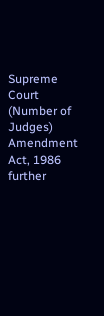Supreme Court (Number of Judges) Amendment Act, 1986 further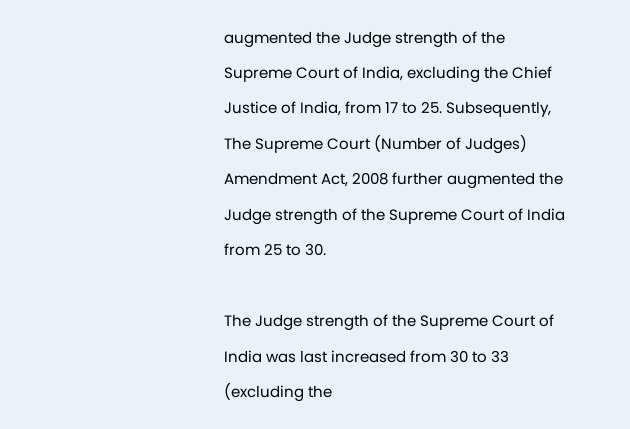augmented the Judge strength of the Supreme Court of India, excluding the Chief Justice of India, from 17 to 25. Subsequently, The Supreme Court (Number of Judges) Amendment Act, 2008 further augmented the Judge strength of the Supreme Court of India from 25 to 30.

The Judge strength of the Supreme Court of India was last increased from 30 to 33 (excluding the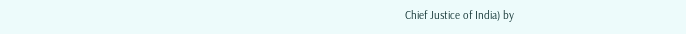Chief Justice of India) by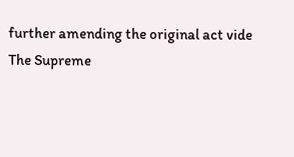further amending the original act vide The Supreme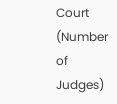Court (Number of Judges)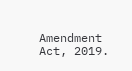Amendment Act, 2019.